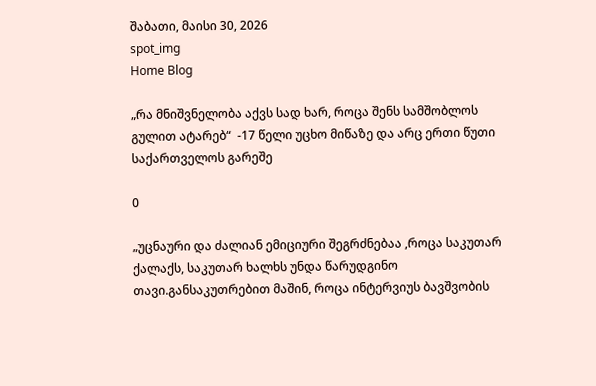შაბათი, მაისი 30, 2026
spot_img
Home Blog

„რა მნიშვნელობა აქვს სად ხარ, როცა შენს სამშობლოს გულით ატარებ“  -17 წელი უცხო მიწაზე და არც ერთი წუთი საქართველოს გარეშე

0

„უცნაური და ძალიან ემიციური შეგრძნებაა ,როცა საკუთარ ქალაქს, საკუთარ ხალხს უნდა წარუდგინო თავი.განსაკუთრებით მაშინ, როცა ინტერვიუს ბავშვობის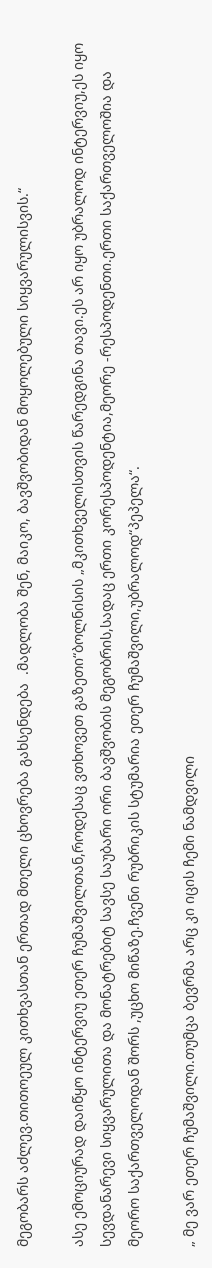მეგობარს აძლევ.თითოეულ კითხვასთან ერთად მთელი ცხოვრება გახსენდება  .მადლობა შენ, მაიკო, ბავშვობიდან მოყოლებული სიყვარულისვის.“

ასე ემოციურად დაიწყო ინტერვიუ ეთერ ჩუმაშვილთან,როდესაც ვთხოვეთ გაზეთი“ბოლნისის „მკითხველისთვის წარედგინა თავი.ეს არ იყო უბრალოდ ინტერვიუ,ეს იყო სევდანარევი სიყვარულითა და მონატრებიტ სავსე საუბარი ორი ბავშვობის მეგობრის,სადაც ერთი კორესპოდენტია,მეორე -რესპოდენთი.ერთი საქართველოშია და მეორო საქართველოდან შორს ,უცხო მიწაზე.ჩვენი რუბრიკის სტუმარია ეთერ ჩუმაშვილი,უბრალოდ“პეპელა“.

„ მე ვარ ეთერ ჩუმაშვილი.თუმცა ბევრმა არც კი იცის ჩემი ნამდვილი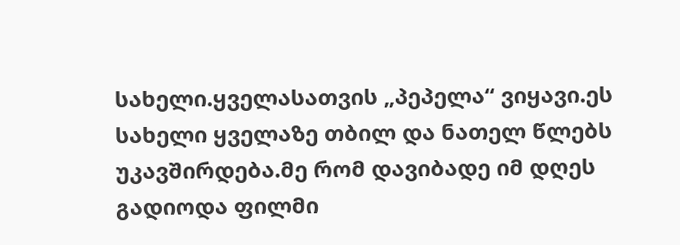სახელი.ყველასათვის „პეპელა“ ვიყავი.ეს სახელი ყველაზე თბილ და ნათელ წლებს უკავშირდება.მე რომ დავიბადე იმ დღეს გადიოდა ფილმი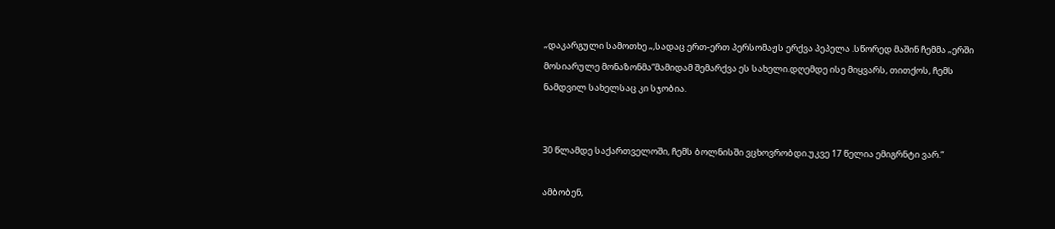„დაკარგული სამოთხე „,სადაც ერთ-ერთ პერსომაჟს ერქვა პეპელა .სწორედ მაშინ ჩემმა „ერში მოსიარულე მონაზონმა“მამიდამ შემარქვა ეს სახელი.დღემდე ისე მიყვარს, თითქოს, ჩემს ნამდვილ სახელსაც კი სჯობია.


30 წლამდე საქართველოში, ჩემს ბოლნისში ვცხოვრობდი.უკვე 17 წელია ემიგრნტი ვარ.“

ამბობენ,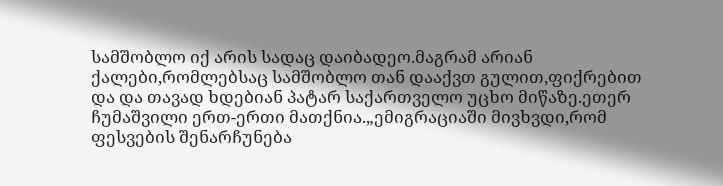სამშობლო იქ არის სადაც დაიბადეო.მაგრამ არიან ქალები,რომლებსაც სამშობლო თან დააქვთ გულით,ფიქრებით და და თავად ხდებიან პატარ საქართველო უცხო მიწაზე.ეთერ ჩუმაშვილი ერთ-ერთი მათქნია.„ემიგრაციაში მივხვდი,რომ ფესვების შენარჩუნება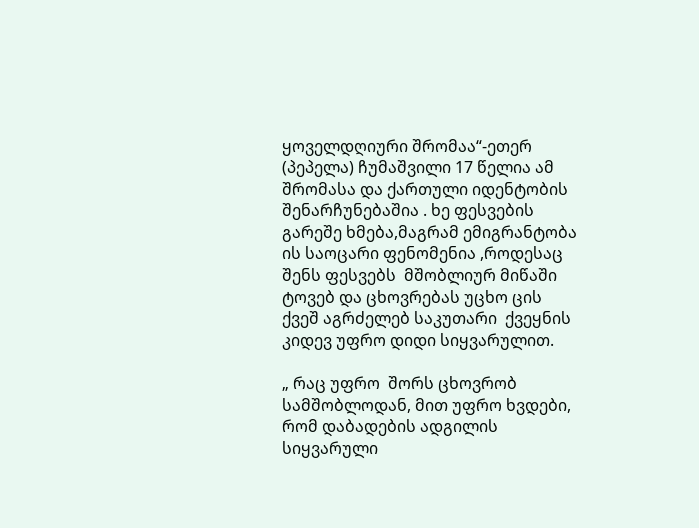ყოველდღიური შრომაა“-ეთერ (პეპელა) ჩუმაშვილი 17 წელია ამ შრომასა და ქართული იდენტობის შენარჩუნებაშია . ხე ფესვების გარეშე ხმება,მაგრამ ემიგრანტობა ის საოცარი ფენომენია ,როდესაც შენს ფესვებს  მშობლიურ მიწაში ტოვებ და ცხოვრებას უცხო ცის ქვეშ აგრძელებ საკუთარი  ქვეყნის კიდევ უფრო დიდი სიყვარულით.

„ რაც უფრო  შორს ცხოვრობ სამშობლოდან, მით უფრო ხვდები, რომ დაბადების ადგილის სიყვარული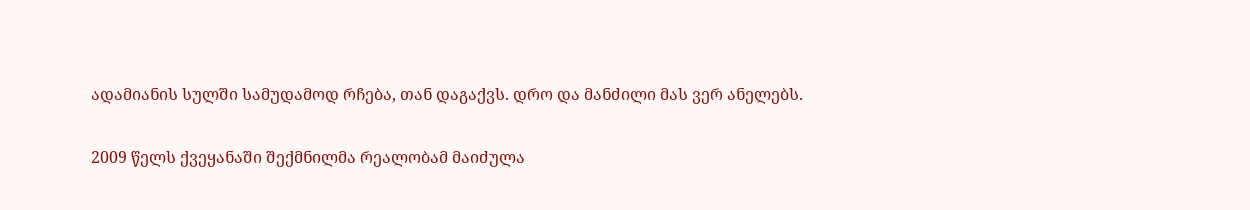ადამიანის სულში სამუდამოდ რჩება, თან დაგაქვს. დრო და მანძილი მას ვერ ანელებს.

2009 წელს ქვეყანაში შექმნილმა რეალობამ მაიძულა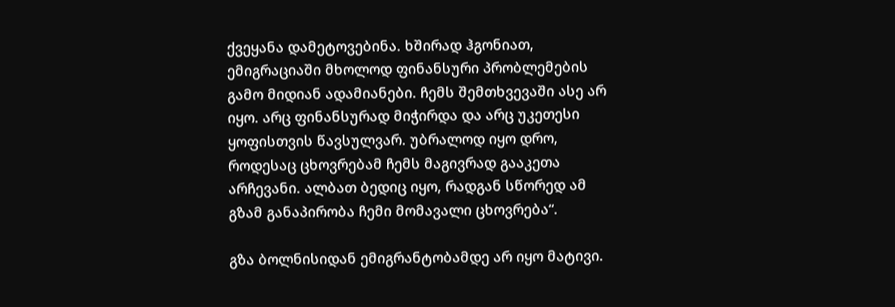ქვეყანა დამეტოვებინა. ხშირად ჰგონიათ, ემიგრაციაში მხოლოდ ფინანსური პრობლემების გამო მიდიან ადამიანები. ჩემს შემთხვევაში ასე არ იყო. არც ფინანსურად მიჭირდა და არც უკეთესი ყოფისთვის წავსულვარ. უბრალოდ იყო დრო, როდესაც ცხოვრებამ ჩემს მაგივრად გააკეთა არჩევანი. ალბათ ბედიც იყო, რადგან სწორედ ამ გზამ განაპირობა ჩემი მომავალი ცხოვრება“.

გზა ბოლნისიდან ემიგრანტობამდე არ იყო მატივი.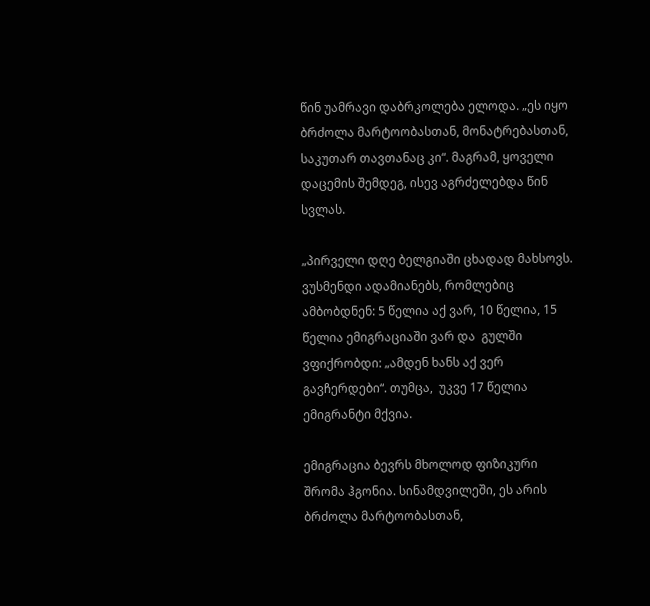წინ უამრავი დაბრკოლება ელოდა. „ეს იყო ბრძოლა მარტოობასთან, მონატრებასთან,  საკუთარ თავთანაც კი“. მაგრამ, ყოველი დაცემის შემდეგ, ისევ აგრძელებდა წინ სვლას.

„პირველი დღე ბელგიაში ცხადად მახსოვს. ვუსმენდი ადამიანებს, რომლებიც ამბობდნენ: 5 წელია აქ ვარ, 10 წელია, 15 წელია ემიგრაციაში ვარ და  გულში ვფიქრობდი: „ამდენ ხანს აქ ვერ გავჩერდები“. თუმცა,  უკვე 17 წელია ემიგრანტი მქვია.

ემიგრაცია ბევრს მხოლოდ ფიზიკური შრომა ჰგონია. სინამდვილეში, ეს არის ბრძოლა მარტოობასთან,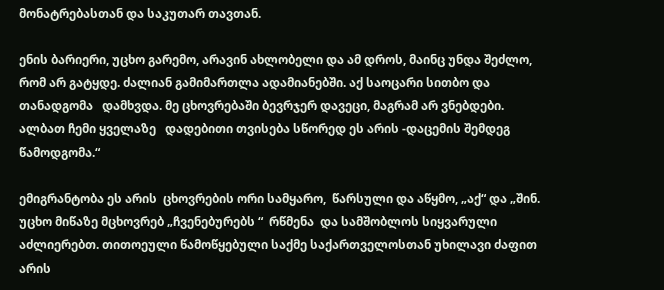მონატრებასთან და საკუთარ თავთან.

ენის ბარიერი, უცხო გარემო, არავინ ახლობელი და ამ დროს, მაინც უნდა შეძლო, რომ არ გატყდე. ძალიან გამიმართლა ადამიანებში. აქ საოცარი სითბო და თანადგომა   დამხვდა. მე ცხოვრებაში ბევრჯერ დავეცი, მაგრამ არ ვნებდები. ალბათ ჩემი ყველაზე   დადებითი თვისება სწორედ ეს არის -დაცემის შემდეგ წამოდგომა.“

ემიგრანტობა ეს არის  ცხოვრების ორი სამყარო,  წარსული და აწყმო, „აქ“ და „შინ. უცხო მიწაზე მცხოვრებ „ჩვენებურებს “  რწმენა  და სამშობლოს სიყვარული აძლიერებთ. თითოეული წამოწყებული საქმე საქართველოსთან უხილავი ძაფით არის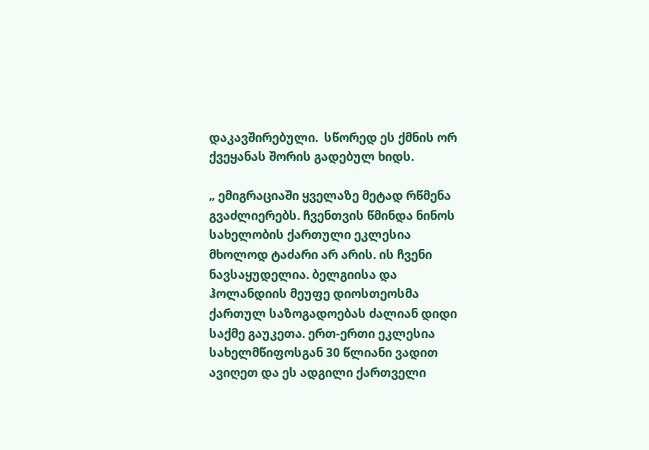დაკავშირებული.  სწორედ ეს ქმნის ორ ქვეყანას შორის გადებულ ხიდს.

„ ემიგრაციაში ყველაზე მეტად რწმენა გვაძლიერებს. ჩვენთვის წმინდა ნინოს სახელობის ქართული ეკლესია მხოლოდ ტაძარი არ არის. ის ჩვენი ნავსაყუდელია. ბელგიისა და ჰოლანდიის მეუფე დიოსთეოსმა ქართულ საზოგადოებას ძალიან დიდი საქმე გაუკეთა. ერთ-ერთი ეკლესია სახელმწიფოსგან 30 წლიანი ვადით ავიღეთ და ეს ადგილი ქართველი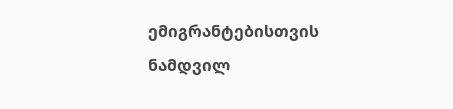ემიგრანტებისთვის ნამდვილ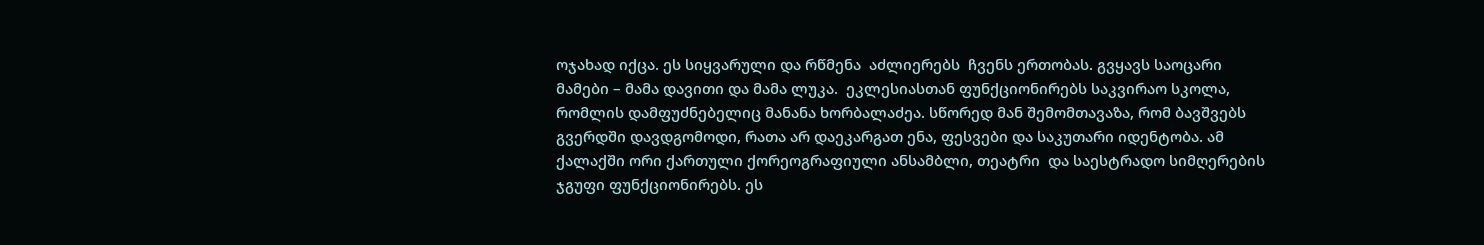ოჯახად იქცა. ეს სიყვარული და რწმენა  აძლიერებს  ჩვენს ერთობას. გვყავს საოცარი მამები – მამა დავითი და მამა ლუკა.  ეკლესიასთან ფუნქციონირებს საკვირაო სკოლა, რომლის დამფუძნებელიც მანანა ხორბალაძეა. სწორედ მან შემომთავაზა, რომ ბავშვებს გვერდში დავდგომოდი, რათა არ დაეკარგათ ენა, ფესვები და საკუთარი იდენტობა. ამ ქალაქში ორი ქართული ქორეოგრაფიული ანსამბლი, თეატრი  და საესტრადო სიმღერების ჯგუფი ფუნქციონირებს. ეს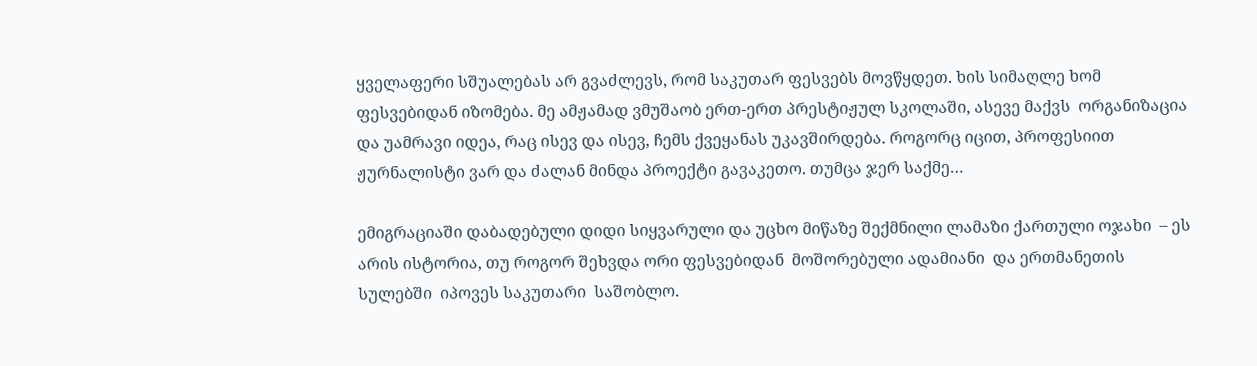ყველაფერი სშუალებას არ გვაძლევს, რომ საკუთარ ფესვებს მოვწყდეთ. ხის სიმაღლე ხომ ფესვებიდან იზომება. მე ამჟამად ვმუშაობ ერთ-ერთ პრესტიჟულ სკოლაში, ასევე მაქვს  ორგანიზაცია და უამრავი იდეა, რაც ისევ და ისევ, ჩემს ქვეყანას უკავშირდება. როგორც იცით, პროფესიით ჟურნალისტი ვარ და ძალან მინდა პროექტი გავაკეთო. თუმცა ჯერ საქმე…

ემიგრაციაში დაბადებული დიდი სიყვარული და უცხო მიწაზე შექმნილი ლამაზი ქართული ოჯახი  – ეს არის ისტორია, თუ როგორ შეხვდა ორი ფესვებიდან  მოშორებული ადამიანი  და ერთმანეთის სულებში  იპოვეს საკუთარი  საშობლო.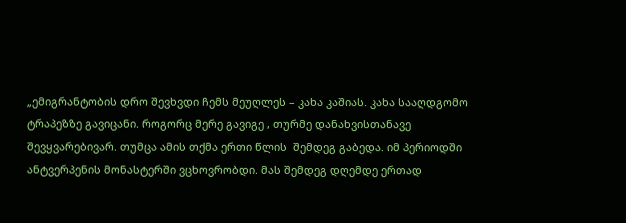„ემიგრანტობის დრო შევხვდი ჩემს მეუღლეს – კახა კაშიას. კახა სააღდგომო ტრაპეზზე გავიცანი. როგორც მერე გავიგე , თურმე დანახვისთანავე შევყვარებივარ. თუმცა ამის თქმა ერთი წლის  შემდეგ გაბედა. იმ პერიოდში ანტვერპენის მონასტერში ვცხოვრობდი. მას შემდეგ დღემდე ერთად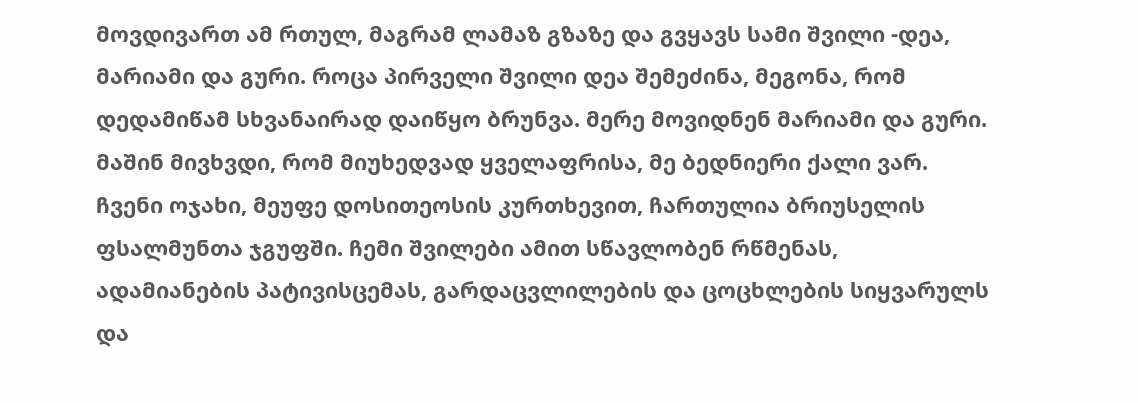მოვდივართ ამ რთულ, მაგრამ ლამაზ გზაზე და გვყავს სამი შვილი -დეა, მარიამი და გური. როცა პირველი შვილი დეა შემეძინა, მეგონა, რომ დედამიწამ სხვანაირად დაიწყო ბრუნვა. მერე მოვიდნენ მარიამი და გური. მაშინ მივხვდი, რომ მიუხედვად ყველაფრისა, მე ბედნიერი ქალი ვარ. ჩვენი ოჯახი, მეუფე დოსითეოსის კურთხევით, ჩართულია ბრიუსელის ფსალმუნთა ჯგუფში. ჩემი შვილები ამით სწავლობენ რწმენას, ადამიანების პატივისცემას, გარდაცვლილების და ცოცხლების სიყვარულს და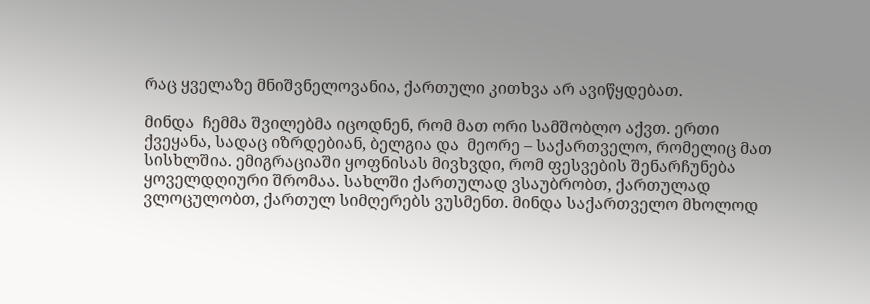რაც ყველაზე მნიშვნელოვანია, ქართული კითხვა არ ავიწყდებათ.

მინდა  ჩემმა შვილებმა იცოდნენ, რომ მათ ორი სამშობლო აქვთ. ერთი ქვეყანა, სადაც იზრდებიან, ბელგია და  მეორე – საქართველო, რომელიც მათ სისხლშია. ემიგრაციაში ყოფნისას მივხვდი, რომ ფესვების შენარჩუნება ყოველდღიური შრომაა. სახლში ქართულად ვსაუბრობთ, ქართულად ვლოცულობთ, ქართულ სიმღერებს ვუსმენთ. მინდა საქართველო მხოლოდ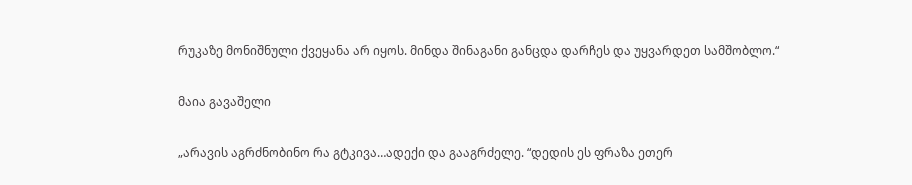რუკაზე მონიშნული ქვეყანა არ იყოს. მინდა შინაგანი განცდა დარჩეს და უყვარდეთ სამშობლო.“

მაია გავაშელი

„არავის აგრძნობინო რა გტკივა…ადექი და გააგრძელე. “დედის ეს ფრაზა ეთერ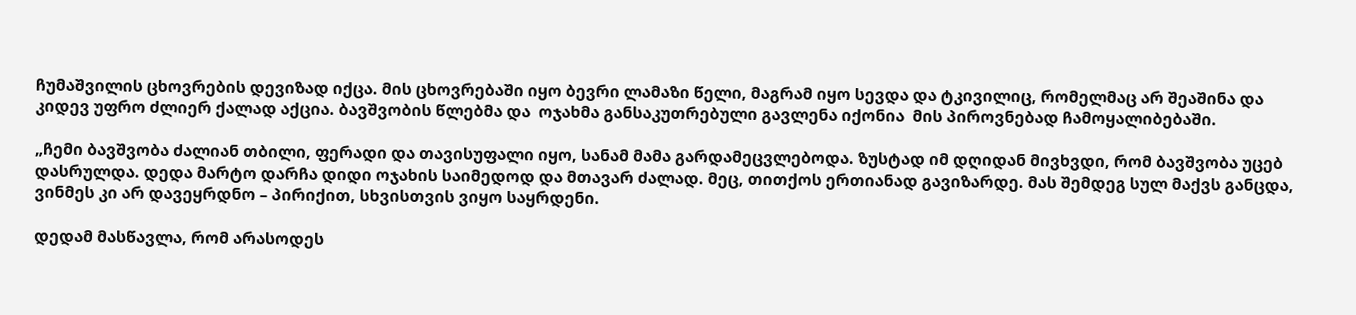ჩუმაშვილის ცხოვრების დევიზად იქცა. მის ცხოვრებაში იყო ბევრი ლამაზი წელი, მაგრამ იყო სევდა და ტკივილიც, რომელმაც არ შეაშინა და კიდევ უფრო ძლიერ ქალად აქცია. ბავშვობის წლებმა და  ოჯახმა განსაკუთრებული გავლენა იქონია  მის პიროვნებად ჩამოყალიბებაში.

„ჩემი ბავშვობა ძალიან თბილი, ფერადი და თავისუფალი იყო, სანამ მამა გარდამეცვლებოდა. ზუსტად იმ დღიდან მივხვდი, რომ ბავშვობა უცებ დასრულდა. დედა მარტო დარჩა დიდი ოჯახის საიმედოდ და მთავარ ძალად. მეც, თითქოს ერთიანად გავიზარდე. მას შემდეგ სულ მაქვს განცდა, ვინმეს კი არ დავეყრდნო – პირიქით, სხვისთვის ვიყო საყრდენი.

დედამ მასწავლა, რომ არასოდეს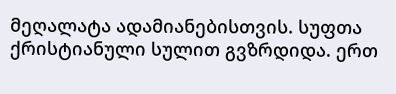მეღალატა ადამიანებისთვის. სუფთა ქრისტიანული სულით გვზრდიდა. ერთ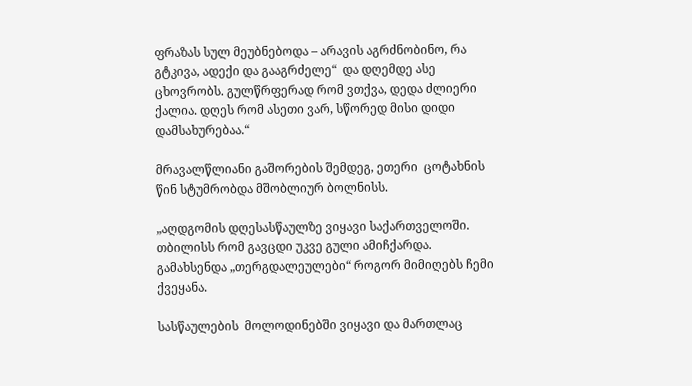ფრაზას სულ მეუბნებოდა – არავის აგრძნობინო, რა გტკივა, ადექი და გააგრძელე“  და დღემდე ასე ცხოვრობს. გულწრფერად რომ ვთქვა, დედა ძლიერი ქალია. დღეს რომ ასეთი ვარ, სწორედ მისი დიდი დამსახურებაა.“

მრავალწლიანი გაშორების შემდეგ, ეთერი  ცოტახნის წინ სტუმრობდა მშობლიურ ბოლნისს.

„აღდგომის დღესასწაულზე ვიყავი საქართველოში. თბილისს რომ გავცდი უკვე გული ამიჩქარდა. გამახსენდა „თერგდალეულები“ როგორ მიმიღებს ჩემი ქვეყანა.

სასწაულების  მოლოდინებში ვიყავი და მართლაც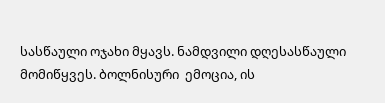სასწაული ოჯახი მყავს. ნამდვილი დღესასწაული მომიწყვეს. ბოლნისური  ემოცია, ის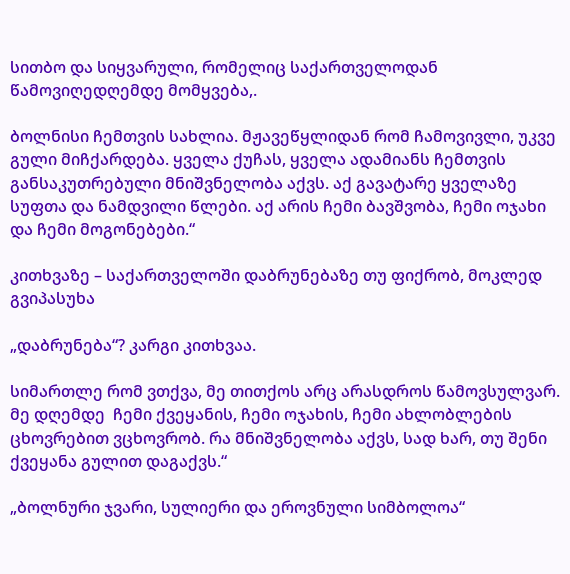სითბო და სიყვარული, რომელიც საქართველოდან წამოვიღედღემდე მომყვება,.

ბოლნისი ჩემთვის სახლია. მჟავეწყლიდან რომ ჩამოვივლი, უკვე გული მიჩქარდება. ყველა ქუჩას, ყველა ადამიანს ჩემთვის განსაკუთრებული მნიშვნელობა აქვს. აქ გავატარე ყველაზე სუფთა და ნამდვილი წლები. აქ არის ჩემი ბავშვობა, ჩემი ოჯახი და ჩემი მოგონებები.“

კითხვაზე – საქართველოში დაბრუნებაზე თუ ფიქრობ, მოკლედ გვიპასუხა

„დაბრუნება“? კარგი კითხვაა.

სიმართლე რომ ვთქვა, მე თითქოს არც არასდროს წამოვსულვარ. მე დღემდე  ჩემი ქვეყანის, ჩემი ოჯახის, ჩემი ახლობლების ცხოვრებით ვცხოვრობ. რა მნიშვნელობა აქვს, სად ხარ, თუ შენი ქვეყანა გულით დაგაქვს.“

„ბოლნური ჯვარი, სულიერი და ეროვნული სიმბოლოა“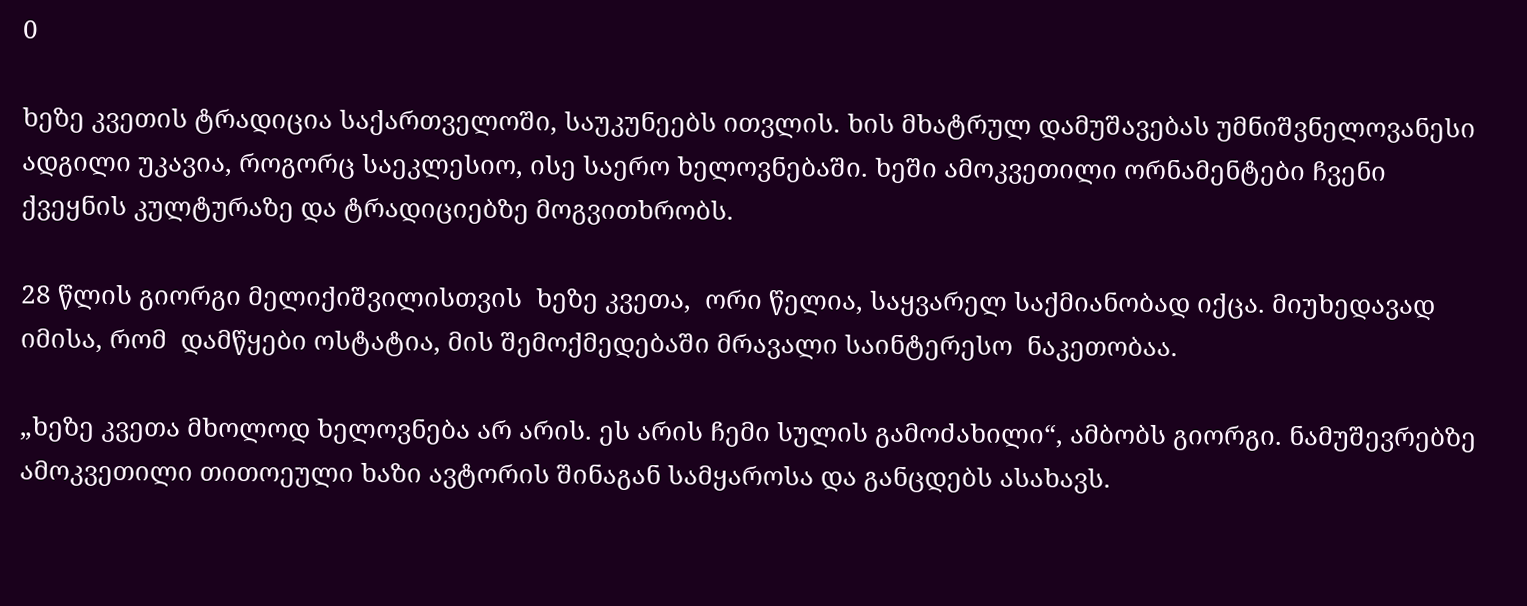0

ხეზე კვეთის ტრადიცია საქართველოში, საუკუნეებს ითვლის. ხის მხატრულ დამუშავებას უმნიშვნელოვანესი ადგილი უკავია, როგორც საეკლესიო, ისე საერო ხელოვნებაში. ხეში ამოკვეთილი ორნამენტები ჩვენი ქვეყნის კულტურაზე და ტრადიციებზე მოგვითხრობს.

28 წლის გიორგი მელიქიშვილისთვის  ხეზე კვეთა,  ორი წელია, საყვარელ საქმიანობად იქცა. მიუხედავად იმისა, რომ  დამწყები ოსტატია, მის შემოქმედებაში მრავალი საინტერესო  ნაკეთობაა.

„ხეზე კვეთა მხოლოდ ხელოვნება არ არის. ეს არის ჩემი სულის გამოძახილი“, ამბობს გიორგი. ნამუშევრებზე ამოკვეთილი თითოეული ხაზი ავტორის შინაგან სამყაროსა და განცდებს ასახავს.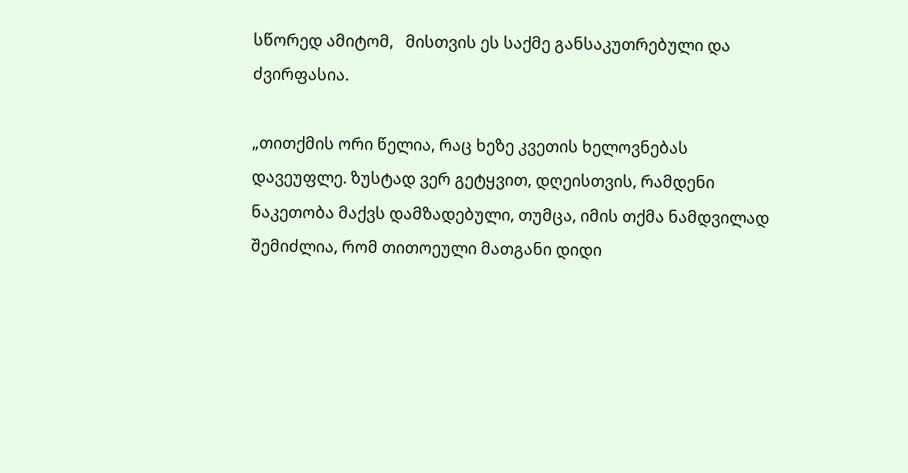სწორედ ამიტომ,   მისთვის ეს საქმე განსაკუთრებული და ძვირფასია.

„თითქმის ორი წელია, რაც ხეზე კვეთის ხელოვნებას დავეუფლე. ზუსტად ვერ გეტყვით, დღეისთვის, რამდენი ნაკეთობა მაქვს დამზადებული, თუმცა, იმის თქმა ნამდვილად  შემიძლია, რომ თითოეული მათგანი დიდი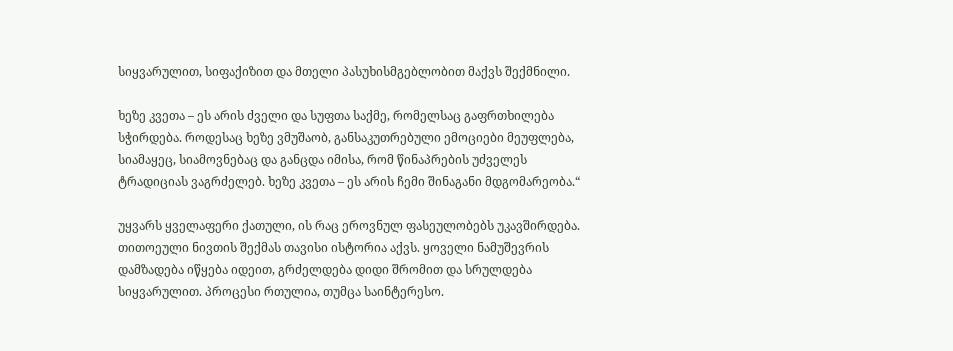სიყვარულით, სიფაქიზით და მთელი პასუხისმგებლობით მაქვს შექმნილი.

ხეზე კვეთა – ეს არის ძველი და სუფთა საქმე, რომელსაც გაფრთხილება სჭირდება. როდესაც ხეზე ვმუშაობ, განსაკუთრებული ემოციები მეუფლება, სიამაყეც, სიამოვნებაც და განცდა იმისა, რომ წინაპრების უძველეს ტრადიციას ვაგრძელებ. ხეზე კვეთა – ეს არის ჩემი შინაგანი მდგომარეობა.“

უყვარს ყველაფერი ქათული, ის რაც ეროვნულ ფასეულობებს უკავშირდება. თითოეული ნივთის შექმას თავისი ისტორია აქვს. ყოველი ნამუშევრის დამზადება იწყება იდეით, გრძელდება დიდი შრომით და სრულდება სიყვარულით. პროცესი რთულია, თუმცა საინტერესო.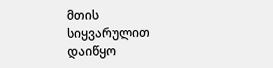მთის სიყვარულით დაიწყო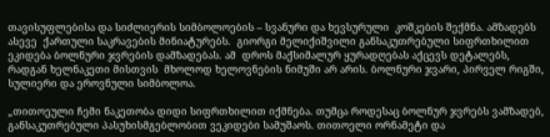თავისუფლებისა და სიძლიერის სიმბოლოების – სვანური და ხევსურული  კოშკების შექმნა. ამზადებს ასევე  ქართული საკრავების მინიატურებს.  გიორგი მელიქიშვილი განსაკუთრებული სიფრთხილით ეკიდება ბოლნური ჯვრების დამზადებას. ამ  დროს მაქსიმალურ ყურადღებას აქცევს დეტალებს, რადგან ხელნაკეთი მისთვის  მხოლოდ ხელოვნების ნიმუში არ არის. ბოლნური ჯვარი, პირველ რიგში, სულიერი და ეროვნული სიმბოლოა.

„თითოეული ჩემი ნაკეთობა დიდი სიფრთხილით იქმნება. თუმცა როდესაც ბოლნურ ჯვრებს ვამზადებ,  განსაკუთრებული პასუხისმგებლობით ვეკიდები სამუშაოს. თითოელი ორნამეტი და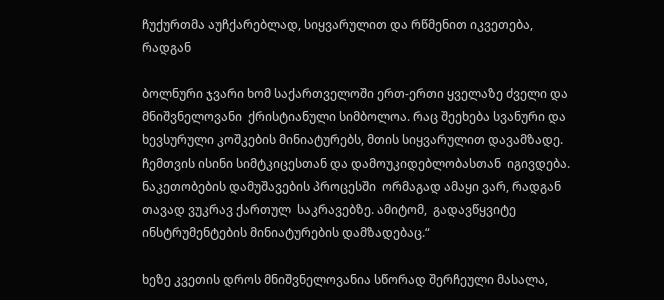ჩუქურთმა აუჩქარებლად, სიყვარულით და რწმენით იკვეთება, რადგან

ბოლნური ჯვარი ხომ საქართველოში ერთ-ერთი ყველაზე ძველი და მნიშვნელოვანი  ქრისტიანული სიმბოლოა. რაც შეეხება სვანური და ხევსურული კოშკების მინიატურებს, მთის სიყვარულით დავამზადე. ჩემთვის ისინი სიმტკიცესთან და დამოუკიდებლობასთან  იგივდება. ნაკეთობების დამუშავების პროცესში  ორმაგად ამაყი ვარ, რადგან თავად ვუკრავ ქართულ  საკრავებზე. ამიტომ,  გადავწყვიტე ინსტრუმენტების მინიატურების დამზადებაც.“

ხეზე კვეთის დროს მნიშვნელოვანია სწორად შერჩეული მასალა,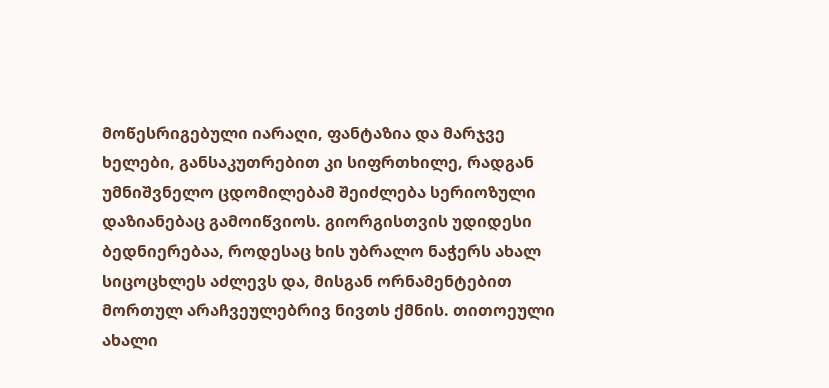მოწესრიგებული იარაღი, ფანტაზია და მარჯვე ხელები, განსაკუთრებით კი სიფრთხილე, რადგან უმნიშვნელო ცდომილებამ შეიძლება სერიოზული დაზიანებაც გამოიწვიოს. გიორგისთვის უდიდესი ბედნიერებაა, როდესაც ხის უბრალო ნაჭერს ახალ სიცოცხლეს აძლევს და, მისგან ორნამენტებით მორთულ არაჩვეულებრივ ნივთს ქმნის. თითოეული ახალი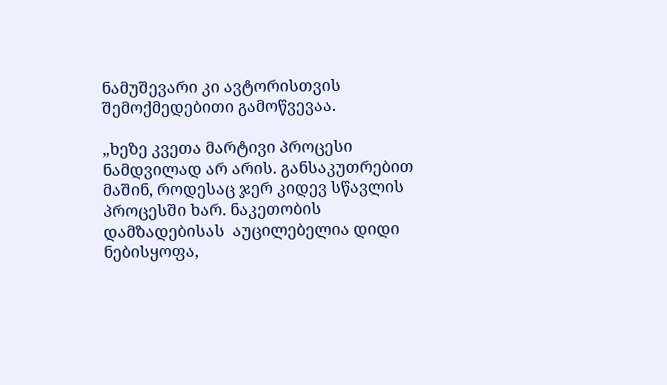ნამუშევარი კი ავტორისთვის შემოქმედებითი გამოწვევაა.

„ხეზე კვეთა მარტივი პროცესი ნამდვილად არ არის. განსაკუთრებით მაშინ, როდესაც ჯერ კიდევ სწავლის პროცესში ხარ. ნაკეთობის დამზადებისას  აუცილებელია დიდი ნებისყოფა,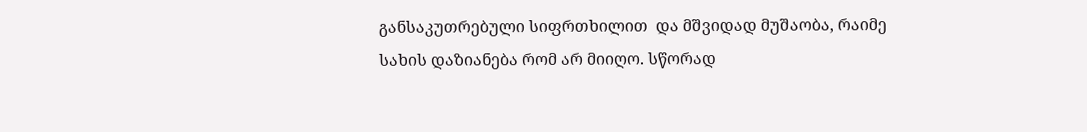განსაკუთრებული სიფრთხილით  და მშვიდად მუშაობა, რაიმე სახის დაზიანება რომ არ მიიღო. სწორად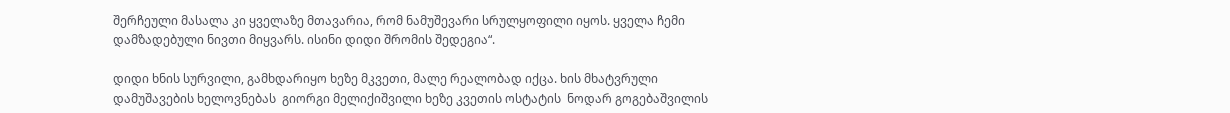შერჩეული მასალა კი ყველაზე მთავარია, რომ ნამუშევარი სრულყოფილი იყოს. ყველა ჩემი დამზადებული ნივთი მიყვარს. ისინი დიდი შრომის შედეგია“.

დიდი ხნის სურვილი, გამხდარიყო ხეზე მკვეთი, მალე რეალობად იქცა. ხის მხატვრული დამუშავების ხელოვნებას  გიორგი მელიქიშვილი ხეზე კვეთის ოსტატის  ნოდარ გოგებაშვილის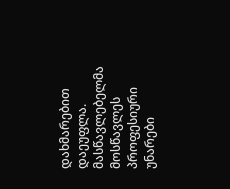დახმარებით  დაეუფლა. მასწავლებელმა მოსწავლეს  პროფესიური უნარები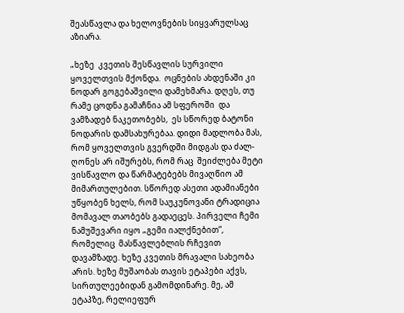შეასწავლა და ხელოვნების სიყვარულსაც აზიარა.

„ხეზე  კვეთის შესწავლის სურვილი ყოველთვის მქონდა.  ოცნების ახდენაში კი  ნოდარ გოგებაშვილი დამეხმარა. დღეს, თუ რამე ცოდნა გამაჩნია ამ სფეროში  და ვამზადებ ნაკეთობებს,  ეს სწორედ ბატონი ნოდარის დამსახურებაა. დიდი მადლობა მას, რომ ყოველთვის გვერდში მიდგას და ძალ-ღონეს არ იშურებს, რომ რაც  შეიძლება მეტი ვისწავლო და წარმატებებს მივაღწიო ამ მიმართულებით. სწორედ ასეთი ადამიანები უწყობენ ხელს, რომ საუკუნოვანი ტრადიცია მომავალ თაობებს გადაეცეს. პირველი ჩემი  ნამუშევარი იყო „გემი იალქნებით“, რომელიც  მასწავლებლის რჩევით დავამზადე. ხეზე კვეთის მრავალი სახეობა არის. ხეზე მუშაობას თავის ეტაპები აქვს, სირთულეებიდან გამომდინარე. მე, ამ ეტაპზე, რელიეფურ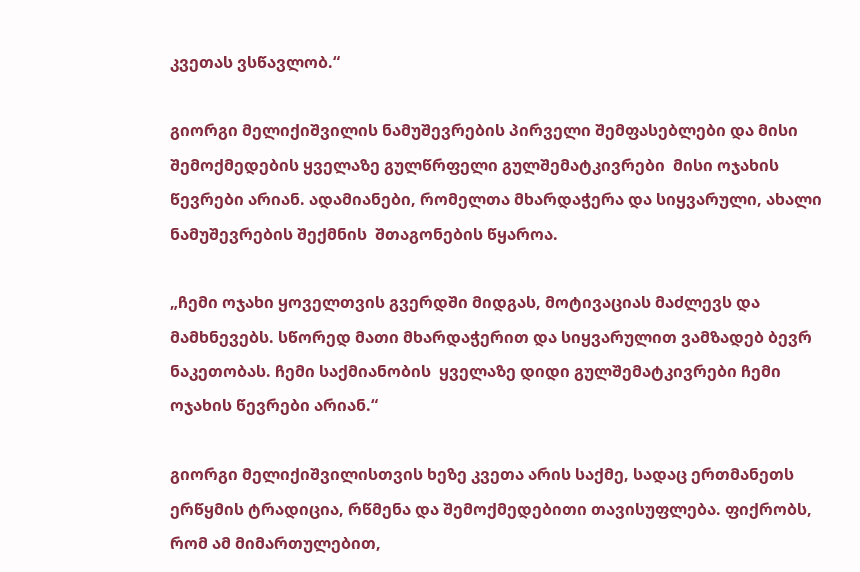კვეთას ვსწავლობ.“

გიორგი მელიქიშვილის ნამუშევრების პირველი შემფასებლები და მისი შემოქმედების ყველაზე გულწრფელი გულშემატკივრები  მისი ოჯახის წევრები არიან. ადამიანები, რომელთა მხარდაჭერა და სიყვარული, ახალი ნამუშევრების შექმნის  შთაგონების წყაროა.

„ჩემი ოჯახი ყოველთვის გვერდში მიდგას, მოტივაციას მაძლევს და მამხნევებს. სწორედ მათი მხარდაჭერით და სიყვარულით ვამზადებ ბევრ ნაკეთობას. ჩემი საქმიანობის  ყველაზე დიდი გულშემატკივრები ჩემი ოჯახის წევრები არიან.“

გიორგი მელიქიშვილისთვის ხეზე კვეთა არის საქმე, სადაც ერთმანეთს ერწყმის ტრადიცია, რწმენა და შემოქმედებითი თავისუფლება. ფიქრობს, რომ ამ მიმართულებით,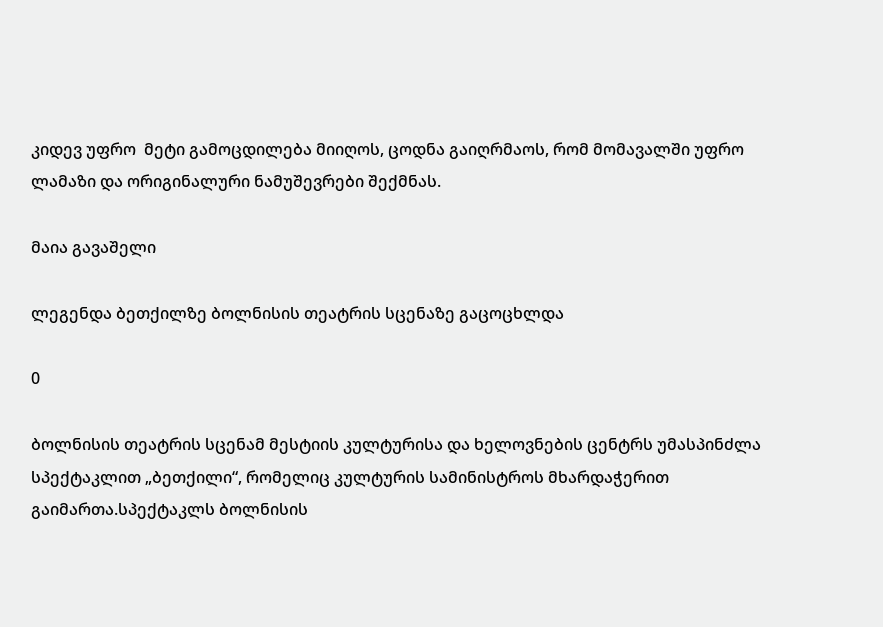კიდევ უფრო  მეტი გამოცდილება მიიღოს, ცოდნა გაიღრმაოს, რომ მომავალში უფრო ლამაზი და ორიგინალური ნამუშევრები შექმნას.

მაია გავაშელი

ლეგენდა ბეთქილზე ბოლნისის თეატრის სცენაზე გაცოცხლდა

0

ბოლნისის თეატრის სცენამ მესტიის კულტურისა და ხელოვნების ცენტრს უმასპინძლა სპექტაკლით „ბეთქილი“, რომელიც კულტურის სამინისტროს მხარდაჭერით გაიმართა.სპექტაკლს ბოლნისის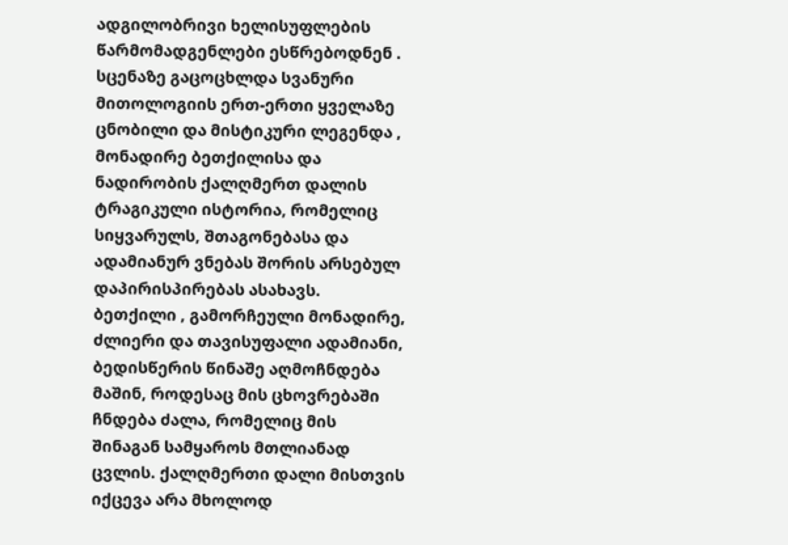ადგილობრივი ხელისუფლების წარმომადგენლები ესწრებოდნენ . სცენაზე გაცოცხლდა სვანური მითოლოგიის ერთ-ერთი ყველაზე ცნობილი და მისტიკური ლეგენდა , მონადირე ბეთქილისა და ნადირობის ქალღმერთ დალის ტრაგიკული ისტორია, რომელიც სიყვარულს, შთაგონებასა და ადამიანურ ვნებას შორის არსებულ დაპირისპირებას ასახავს. ბეთქილი , გამორჩეული მონადირე, ძლიერი და თავისუფალი ადამიანი, ბედისწერის წინაშე აღმოჩნდება მაშინ, როდესაც მის ცხოვრებაში ჩნდება ძალა, რომელიც მის შინაგან სამყაროს მთლიანად ცვლის. ქალღმერთი დალი მისთვის იქცევა არა მხოლოდ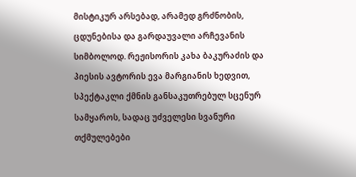მისტიკურ არსებად, არამედ გრძნობის, ცდუნებისა და გარდაუვალი არჩევანის სიმბოლოდ. რეჟისორის კახა ბაკურაძის და პიესის ავტორის ევა მარგიანის ხედვით, სპექტაკლი ქმნის განსაკუთრებულ სცენურ სამყაროს, სადაც უძველესი სვანური თქმულებები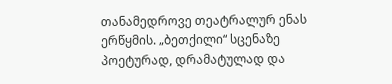თანამედროვე თეატრალურ ენას ერწყმის. „ბეთქილი“ სცენაზე პოეტურად, დრამატულად და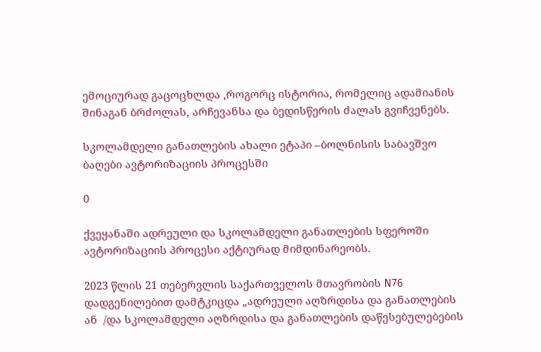ემოციურად გაცოცხლდა ,როგორც ისტორია, რომელიც ადამიანის შინაგან ბრძოლას, არჩევანსა და ბედისწერის ძალას გვიჩვენებს.

სკოლამდელი განათლების ახალი ეტაპი –ბოლნისის საბავშვო ბაღები ავტორიზაციის პროცესში

0

ქვეყანაში ადრეული და სკოლამდელი განათლების სფეროში ავტორიზაციის პროცესი აქტიურად მიმდინარეობს.

2023 წლის 21 თებერვლის საქართველოს მთავრობის N76 დადგენილებით დამტკიცდა „ადრეული აღზრდისა და განათლების ან  /და სკოლამდელი აღზრდისა და განათლების დაწესებულებების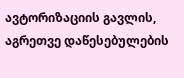ავტორიზაციის გავლის, აგრეთვე დაწესებულების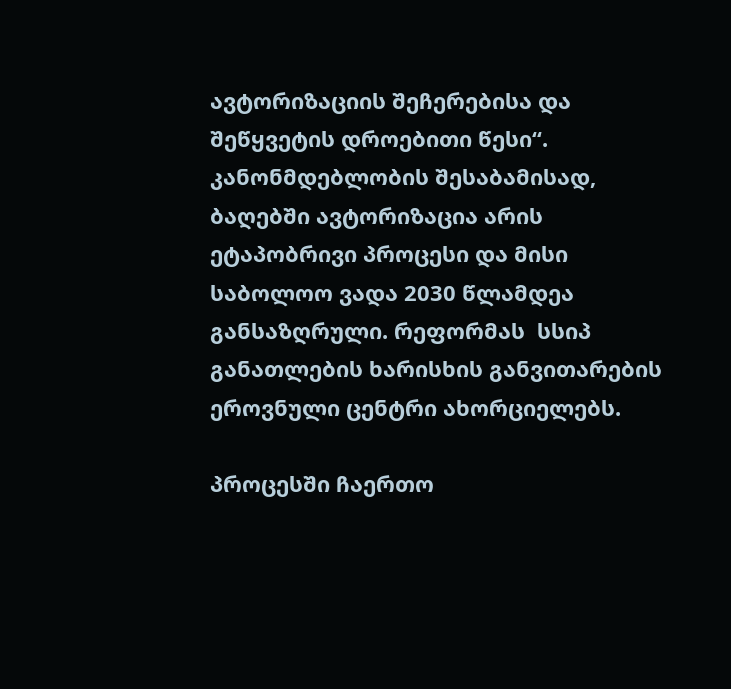ავტორიზაციის შეჩერებისა და შეწყვეტის დროებითი წესი“. კანონმდებლობის შესაბამისად, ბაღებში ავტორიზაცია არის ეტაპობრივი პროცესი და მისი საბოლოო ვადა 2030 წლამდეა განსაზღრული. რეფორმას  სსიპ  განათლების ხარისხის განვითარების ეროვნული ცენტრი ახორციელებს.

პროცესში ჩაერთო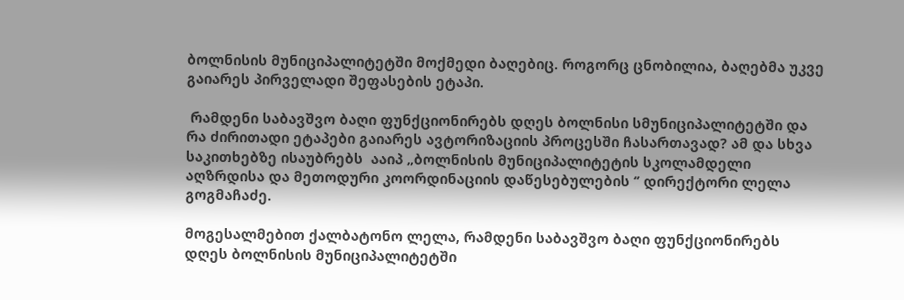ბოლნისის მუნიციპალიტეტში მოქმედი ბაღებიც. როგორც ცნობილია, ბაღებმა უკვე გაიარეს პირველადი შეფასების ეტაპი.

 რამდენი საბავშვო ბაღი ფუნქციონირებს დღეს ბოლნისი სმუნიციპალიტეტში და რა ძირითადი ეტაპები გაიარეს ავტორიზაციის პროცესში ჩასართავად? ამ და სხვა საკითხებზე ისაუბრებს  ააიპ „ბოლნისის მუნიციპალიტეტის სკოლამდელი აღზრდისა და მეთოდური კოორდინაციის დაწესებულების ‘’ დირექტორი ლელა გოგმაჩაძე.

მოგესალმებით ქალბატონო ლელა, რამდენი საბავშვო ბაღი ფუნქციონირებს დღეს ბოლნისის მუნიციპალიტეტში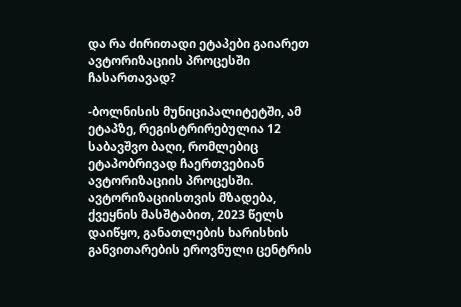და რა ძირითადი ეტაპები გაიარეთ ავტორიზაციის პროცესში ჩასართავად?

-ბოლნისის მუნიციპალიტეტში, ამ ეტაპზე, რეგისტრირებულია 12 საბავშვო ბაღი, რომლებიც ეტაპობრივად ჩაერთვებიან ავტორიზაციის პროცესში. ავტორიზაციისთვის მზადება, ქვეყნის მასშტაბით, 2023 წელს დაიწყო, განათლების ხარისხის განვითარების ეროვნული ცენტრის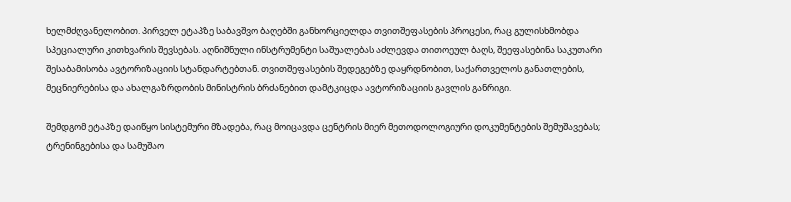ხელმძღვანელობით. პირველ ეტაპზე საბავშვო ბაღებში განხორციელდა თვითშეფასების პროცესი, რაც გულისხმობდა სპეციალური კითხვარის შევსებას. აღნიშნული ინსტრუმენტი საშუალებას აძლევდა თითოეულ ბაღს, შეეფასებინა საკუთარი შესაბამისობა ავტორიზაციის სტანდარტებთან. თვითშეფასების შედეგებზე დაყრდნობით, საქართველოს განათლების, მეცნიერებისა და ახალგაზრდობის მინისტრის ბრძანებით დამტკიცდა ავტორიზაციის გავლის განრიგი.

შემდგომ ეტაპზე დაიწყო სისტემური მზადება, რაც მოიცავდა ცენტრის მიერ მეთოდოლოგიური დოკუმენტების შემუშავებას; ტრენინგებისა და სამუშაო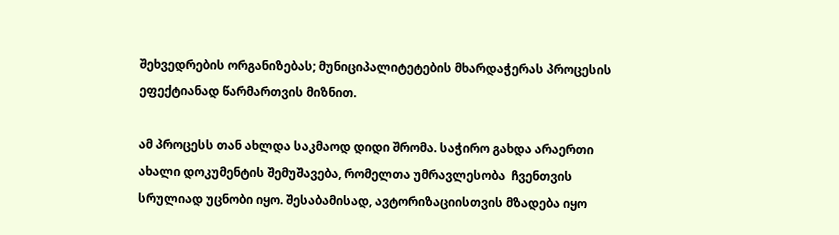შეხვედრების ორგანიზებას; მუნიციპალიტეტების მხარდაჭერას პროცესის ეფექტიანად წარმართვის მიზნით.

ამ პროცესს თან ახლდა საკმაოდ დიდი შრომა. საჭირო გახდა არაერთი ახალი დოკუმენტის შემუშავება, რომელთა უმრავლესობა  ჩვენთვის სრულიად უცნობი იყო. შესაბამისად, ავტორიზაციისთვის მზადება იყო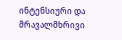ინტენსიური და მრავალმხრივი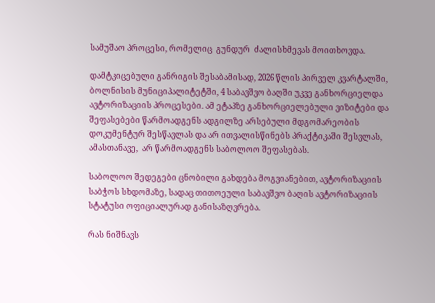სამუშაო პროცესი, რომელიც  გუნდურ  ძალისხმევას მოითხოვდა.

დამტკიცებული განრიგის შესაბამისად, 2026 წლის პირველ კვარტალში, ბოლნისის მუნიციპალიტეტში, 4 საბავშვო ბაღში უკვე განხორციელდა ავტორიზაციის პროცესები. ამ ეტაპზე განხორციელებული ვიზიტები და შეფასებები წარმოადგენს ადგილზე არსებული მდგომარეობის დოკუმენტურ შესწავლას და არ ითვალისწინებს პრაქტიკაში შესვლას, ამასთანავე,  არ წარმოადგენს საბოლოო შეფასებას.

საბოლოო შედეგები ცნობილი გახდება მოგვიანებით, ავტორიზაციის საბჭოს სხდომაზე, სადაც თითოეული საბავშვო ბაღის ავტორიზაციის სტატუსი ოფიციალურად განისაზღვრება.

რას ნიშნავს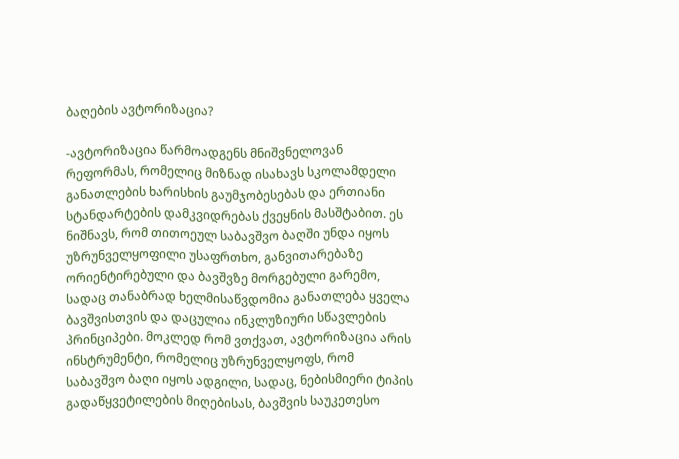ბაღების ავტორიზაცია?

-ავტორიზაცია წარმოადგენს მნიშვნელოვან რეფორმას, რომელიც მიზნად ისახავს სკოლამდელი განათლების ხარისხის გაუმჯობესებას და ერთიანი სტანდარტების დამკვიდრებას ქვეყნის მასშტაბით. ეს ნიშნავს, რომ თითოეულ საბავშვო ბაღში უნდა იყოს უზრუნველყოფილი უსაფრთხო, განვითარებაზე ორიენტირებული და ბავშვზე მორგებული გარემო, სადაც თანაბრად ხელმისაწვდომია განათლება ყველა ბავშვისთვის და დაცულია ინკლუზიური სწავლების პრინციპები. მოკლედ რომ ვთქვათ, ავტორიზაცია არის ინსტრუმენტი, რომელიც უზრუნველყოფს, რომ საბავშვო ბაღი იყოს ადგილი, სადაც, ნებისმიერი ტიპის გადაწყვეტილების მიღებისას, ბავშვის საუკეთესო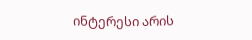ინტერესი არის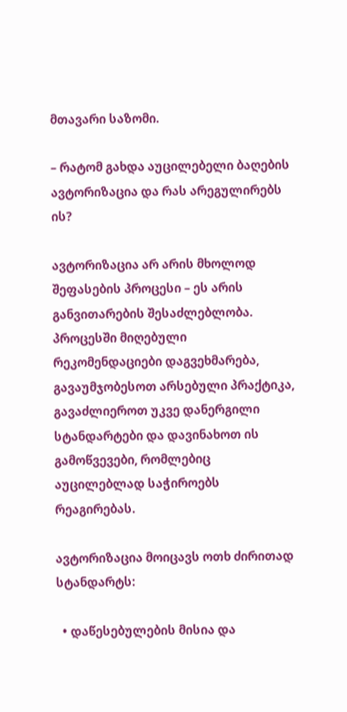მთავარი საზომი.

– რატომ გახდა აუცილებელი ბაღების ავტორიზაცია და რას არეგულირებს ის?

ავტორიზაცია არ არის მხოლოდ შეფასების პროცესი – ეს არის განვითარების შესაძლებლობა. პროცესში მიღებული რეკომენდაციები დაგვეხმარება, გავაუმჯობესოთ არსებული პრაქტიკა, გავაძლიეროთ უკვე დანერგილი სტანდარტები და დავინახოთ ის გამოწვევები, რომლებიც აუცილებლად საჭიროებს რეაგირებას.

ავტორიზაცია მოიცავს ოთხ ძირითად სტანდარტს:

  • დაწესებულების მისია და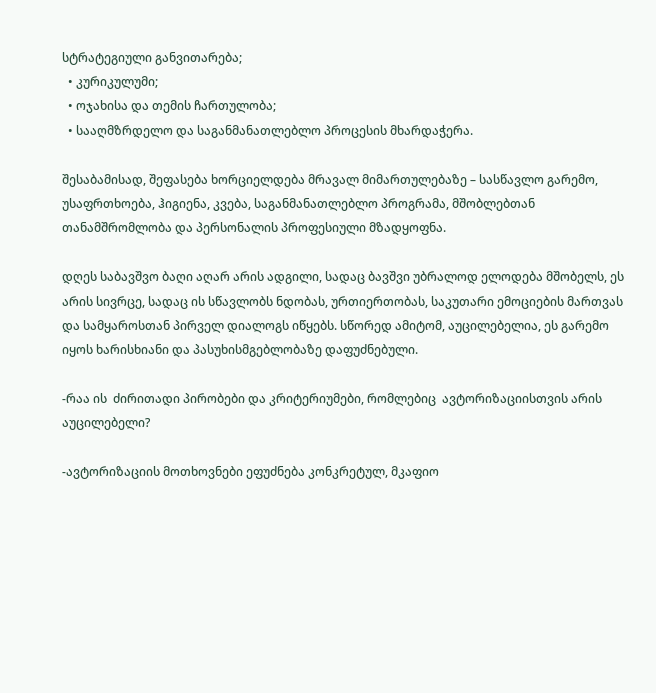სტრატეგიული განვითარება;
  • კურიკულუმი;
  • ოჯახისა და თემის ჩართულობა;
  • სააღმზრდელო და საგანმანათლებლო პროცესის მხარდაჭერა.

შესაბამისად, შეფასება ხორციელდება მრავალ მიმართულებაზე – სასწავლო გარემო, უსაფრთხოება, ჰიგიენა, კვება, საგანმანათლებლო პროგრამა, მშობლებთან თანამშრომლობა და პერსონალის პროფესიული მზადყოფნა.

დღეს საბავშვო ბაღი აღარ არის ადგილი, სადაც ბავშვი უბრალოდ ელოდება მშობელს, ეს არის სივრცე, სადაც ის სწავლობს ნდობას, ურთიერთობას, საკუთარი ემოციების მართვას და სამყაროსთან პირველ დიალოგს იწყებს. სწორედ ამიტომ, აუცილებელია, ეს გარემო იყოს ხარისხიანი და პასუხისმგებლობაზე დაფუძნებული.

-რაა ის  ძირითადი პირობები და კრიტერიუმები, რომლებიც  ავტორიზაციისთვის არის აუცილებელი?

-ავტორიზაციის მოთხოვნები ეფუძნება კონკრეტულ, მკაფიო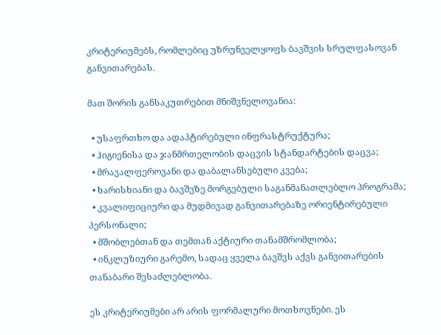კრიტერიუმებს, რომლებიც უზრუნველყოფს ბავშვის სრულფასოვან განვითარებას.

მათ შორის განსაკუთრებით მნიშვნელოვანია:

  • უსაფრთხო და ადაპტირებული ინფრასტრუქტურა;
  • ჰიგიენისა და ჯანმრთელობის დაცვის სტანდარტების დაცვა;
  • მრავალფეროვანი და დაბალანსებული კვება;
  • ხარისხიანი და ბავშვზე მორგებული საგანმანათლებლო პროგრამა;
  • კვალიფიციური და მუდმივად განვითარებაზე ორიენტირებული პერსონალი;
  • მშობლებთან და თემთან აქტიური თანამშრომლობა;
  • ინკლუზიური გარემო, სადაც ყველა ბავშვს აქვს განვითარების თანაბარი შესაძლებლობა.

ეს კრიტერიუმები არ არის ფორმალური მოთხოვნები. ეს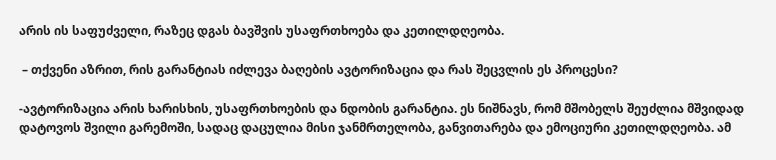არის ის საფუძველი, რაზეც დგას ბავშვის უსაფრთხოება და კეთილდღეობა.

 – თქვენი აზრით, რის გარანტიას იძლევა ბაღების ავტორიზაცია და რას შეცვლის ეს პროცესი?

-ავტორიზაცია არის ხარისხის, უსაფრთხოების და ნდობის გარანტია. ეს ნიშნავს, რომ მშობელს შეუძლია მშვიდად დატოვოს შვილი გარემოში, სადაც დაცულია მისი ჯანმრთელობა, განვითარება და ემოციური კეთილდღეობა. ამ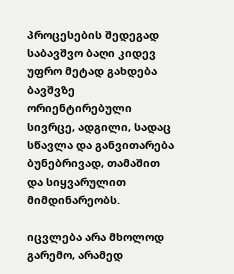პროცესების შედეგად საბავშვო ბაღი კიდევ უფრო მეტად გახდება ბავშვზე ორიენტირებული სივრცე, ადგილი, სადაც სწავლა და განვითარება ბუნებრივად, თამაშით და სიყვარულით მიმდინარეობს.

იცვლება არა მხოლოდ გარემო, არამედ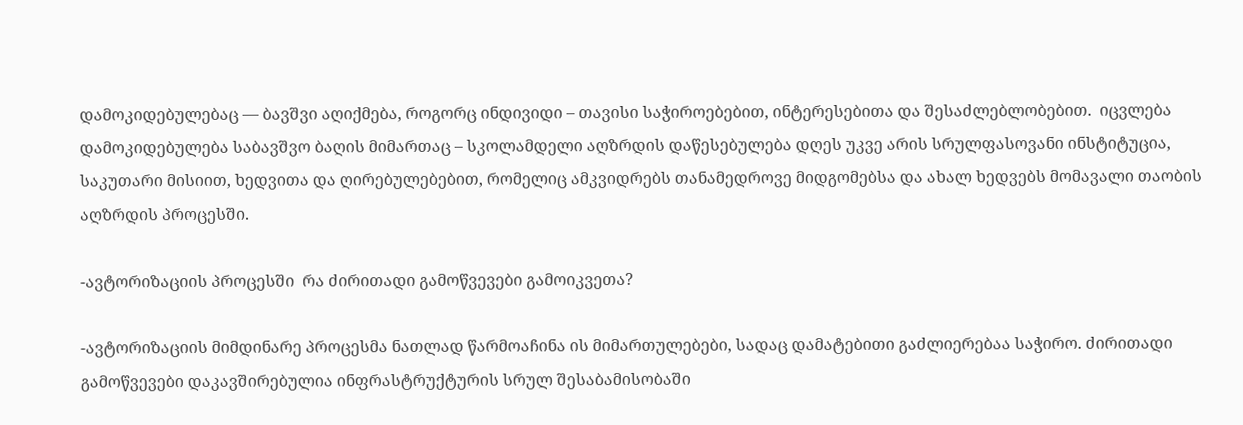დამოკიდებულებაც — ბავშვი აღიქმება, როგორც ინდივიდი – თავისი საჭიროებებით, ინტერესებითა და შესაძლებლობებით.  იცვლება დამოკიდებულება საბავშვო ბაღის მიმართაც – სკოლამდელი აღზრდის დაწესებულება დღეს უკვე არის სრულფასოვანი ინსტიტუცია, საკუთარი მისიით, ხედვითა და ღირებულებებით, რომელიც ამკვიდრებს თანამედროვე მიდგომებსა და ახალ ხედვებს მომავალი თაობის აღზრდის პროცესში.

-ავტორიზაციის პროცესში  რა ძირითადი გამოწვევები გამოიკვეთა?

-ავტორიზაციის მიმდინარე პროცესმა ნათლად წარმოაჩინა ის მიმართულებები, სადაც დამატებითი გაძლიერებაა საჭირო. ძირითადი გამოწვევები დაკავშირებულია ინფრასტრუქტურის სრულ შესაბამისობაში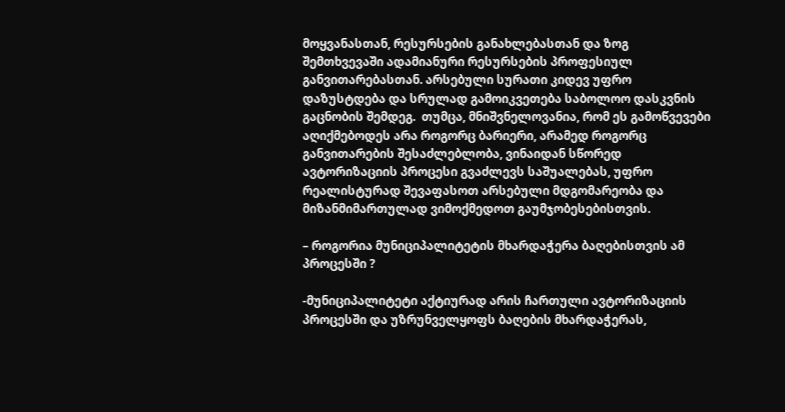მოყვანასთან, რესურსების განახლებასთან და ზოგ შემთხვევაში ადამიანური რესურსების პროფესიულ განვითარებასთან. არსებული სურათი კიდევ უფრო დაზუსტდება და სრულად გამოიკვეთება საბოლოო დასკვნის გაცნობის შემდეგ.  თუმცა, მნიშვნელოვანია, რომ ეს გამოწვევები აღიქმებოდეს არა როგორც ბარიერი, არამედ როგორც განვითარების შესაძლებლობა, ვინაიდან სწორედ ავტორიზაციის პროცესი გვაძლევს საშუალებას, უფრო რეალისტურად შევაფასოთ არსებული მდგომარეობა და მიზანმიმართულად ვიმოქმედოთ გაუმჯობესებისთვის.

– როგორია მუნიციპალიტეტის მხარდაჭერა ბაღებისთვის ამ პროცესში ?

-მუნიციპალიტეტი აქტიურად არის ჩართული ავტორიზაციის პროცესში და უზრუნველყოფს ბაღების მხარდაჭერას,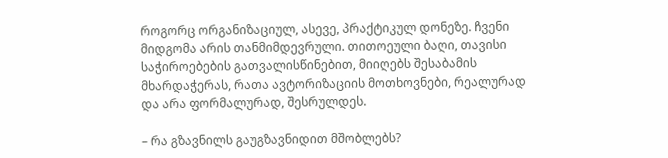როგორც ორგანიზაციულ, ასევე, პრაქტიკულ დონეზე. ჩვენი მიდგომა არის თანმიმდევრული. თითოეული ბაღი, თავისი საჭიროებების გათვალისწინებით, მიიღებს შესაბამის მხარდაჭერას, რათა ავტორიზაციის მოთხოვნები, რეალურად და არა ფორმალურად, შესრულდეს.

– რა გზავნილს გაუგზავნიდით მშობლებს?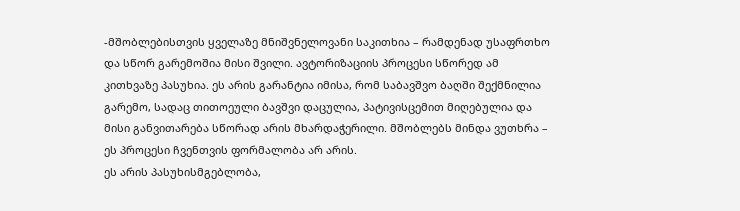-მშობლებისთვის ყველაზე მნიშვნელოვანი საკითხია – რამდენად უსაფრთხო და სწორ გარემოშია მისი შვილი. ავტორიზაციის პროცესი სწორედ ამ კითხვაზე პასუხია. ეს არის გარანტია იმისა, რომ საბავშვო ბაღში შექმნილია გარემო, სადაც თითოეული ბავშვი დაცულია, პატივისცემით მიღებულია და მისი განვითარება სწორად არის მხარდაჭერილი. მშობლებს მინდა ვუთხრა – ეს პროცესი ჩვენთვის ფორმალობა არ არის.
ეს არის პასუხისმგებლობა,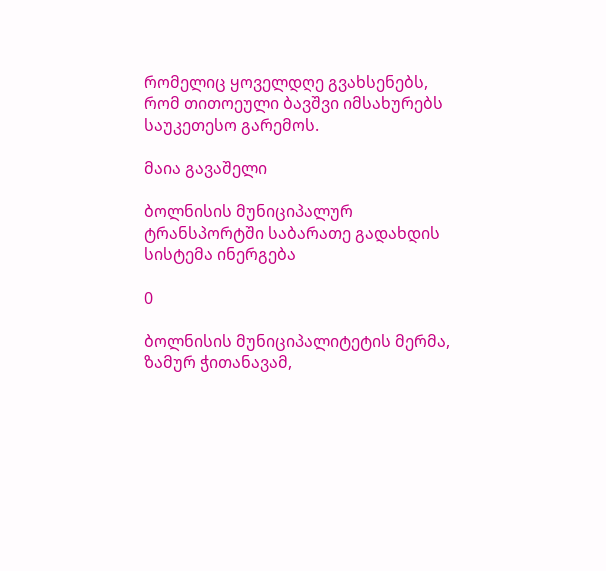რომელიც ყოველდღე გვახსენებს, რომ თითოეული ბავშვი იმსახურებს საუკეთესო გარემოს.

მაია გავაშელი

ბოლნისის მუნიციპალურ ტრანსპორტში საბარათე გადახდის სისტემა ინერგება

0

ბოლნისის მუნიციპალიტეტის მერმა, ზამურ ჭითანავამ,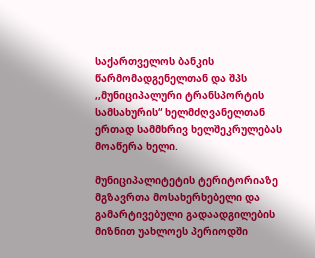საქართველოს ბანკის წარმომადგენელთან და შპს ,,მუნიციპალური ტრანსპორტის სამსახურის“ ხელმძღვანელთან ერთად სამმხრივ ხელშეკრულებას მოაწერა ხელი.

მუნიციპალიტეტის ტერიტორიაზე მგზავრთა მოსახერხებელი და გამარტივებული გადაადგილების მიზნით უახლოეს პერიოდში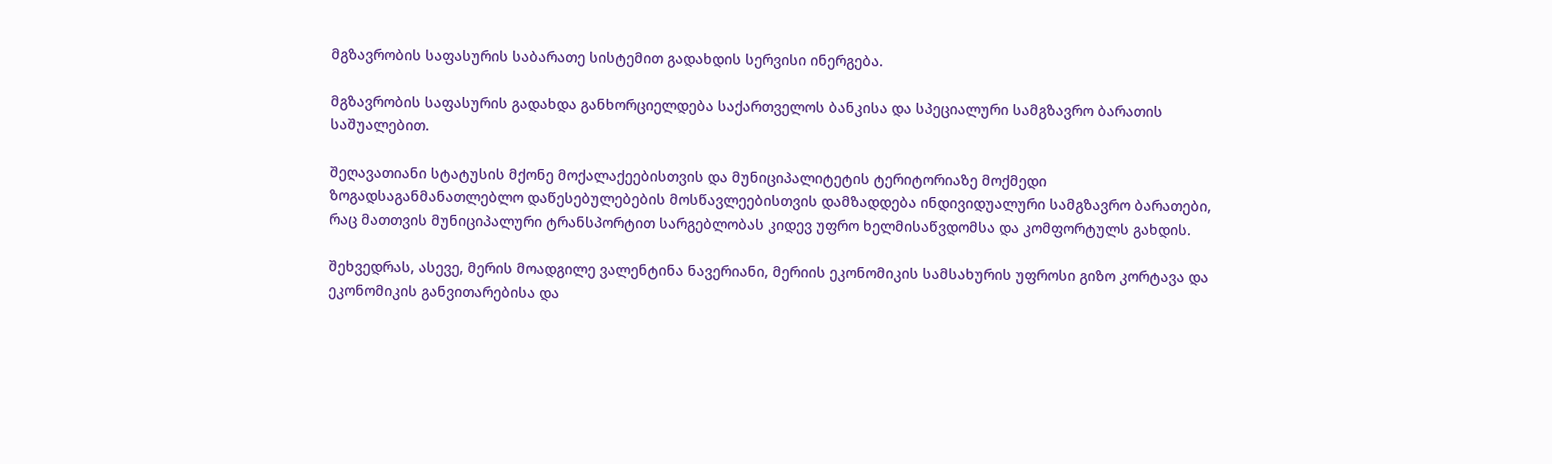მგზავრობის საფასურის საბარათე სისტემით გადახდის სერვისი ინერგება.

მგზავრობის საფასურის გადახდა განხორციელდება საქართველოს ბანკისა და სპეციალური სამგზავრო ბარათის საშუალებით.

შეღავათიანი სტატუსის მქონე მოქალაქეებისთვის და მუნიციპალიტეტის ტერიტორიაზე მოქმედი ზოგადსაგანმანათლებლო დაწესებულებების მოსწავლეებისთვის დამზადდება ინდივიდუალური სამგზავრო ბარათები, რაც მათთვის მუნიციპალური ტრანსპორტით სარგებლობას კიდევ უფრო ხელმისაწვდომსა და კომფორტულს გახდის.

შეხვედრას, ასევე, მერის მოადგილე ვალენტინა ნავერიანი, მერიის ეკონომიკის სამსახურის უფროსი გიზო კორტავა და ეკონომიკის განვითარებისა და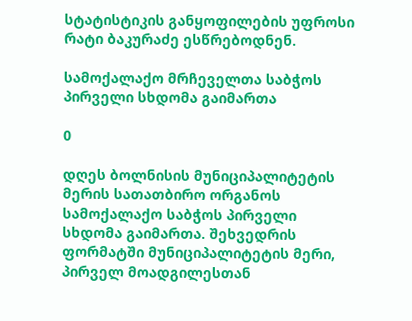სტატისტიკის განყოფილების უფროსი რატი ბაკურაძე ესწრებოდნენ.

სამოქალაქო მრჩეველთა საბჭოს პირველი სხდომა გაიმართა

0

დღეს ბოლნისის მუნიციპალიტეტის მერის სათათბირო ორგანოს სამოქალაქო საბჭოს პირველი სხდომა გაიმართა. შეხვედრის ფორმატში მუნიციპალიტეტის მერი, პირველ მოადგილესთან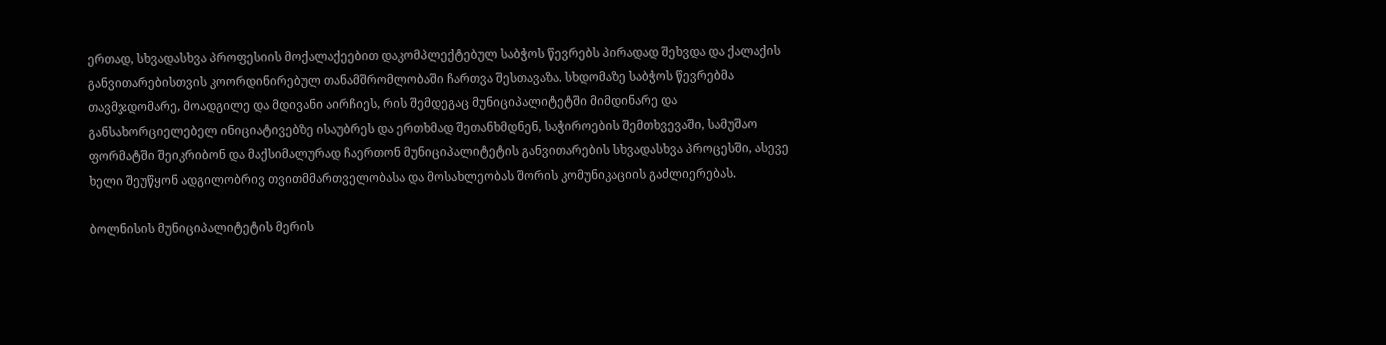ერთად, სხვადასხვა პროფესიის მოქალაქეებით დაკომპლექტებულ საბჭოს წევრებს პირადად შეხვდა და ქალაქის განვითარებისთვის კოორდინირებულ თანამშრომლობაში ჩართვა შესთავაზა. სხდომაზე საბჭოს წევრებმა თავმჯდომარე, მოადგილე და მდივანი აირჩიეს, რის შემდეგაც მუნიციპალიტეტში მიმდინარე და განსახორციელებელ ინიციატივებზე ისაუბრეს და ერთხმად შეთანხმდნენ, საჭიროების შემთხვევაში, სამუშაო ფორმატში შეიკრიბონ და მაქსიმალურად ჩაერთონ მუნიციპალიტეტის განვითარების სხვადასხვა პროცესში, ასევე ხელი შეუწყონ ადგილობრივ თვითმმართველობასა და მოსახლეობას შორის კომუნიკაციის გაძლიერებას.

ბოლნისის მუნიციპალიტეტის მერის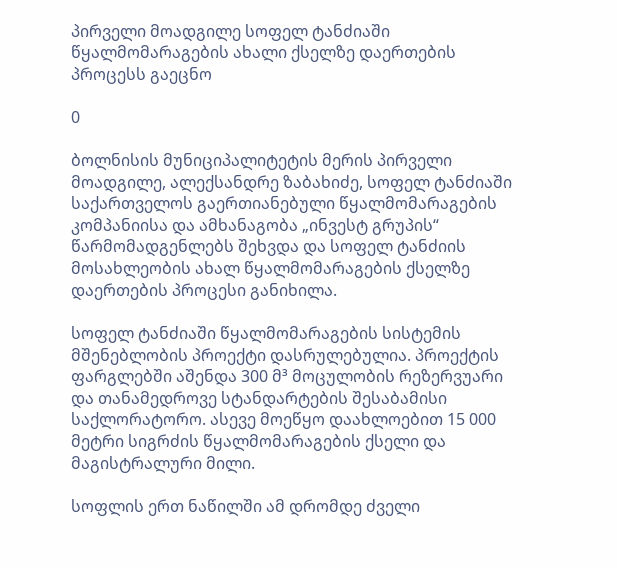პირველი მოადგილე სოფელ ტანძიაში წყალმომარაგების ახალი ქსელზე დაერთების პროცესს გაეცნო

0

ბოლნისის მუნიციპალიტეტის მერის პირველი მოადგილე, ალექსანდრე ზაბახიძე, სოფელ ტანძიაში საქართველოს გაერთიანებული წყალმომარაგების კომპანიისა და ამხანაგობა „ინვესტ გრუპის“ წარმომადგენლებს შეხვდა და სოფელ ტანძიის მოსახლეობის ახალ წყალმომარაგების ქსელზე დაერთების პროცესი განიხილა.

სოფელ ტანძიაში წყალმომარაგების სისტემის მშენებლობის პროექტი დასრულებულია. პროექტის ფარგლებში აშენდა 300 მ³ მოცულობის რეზერვუარი და თანამედროვე სტანდარტების შესაბამისი საქლორატორო. ასევე მოეწყო დაახლოებით 15 000 მეტრი სიგრძის წყალმომარაგების ქსელი და მაგისტრალური მილი.

სოფლის ერთ ნაწილში ამ დრომდე ძველი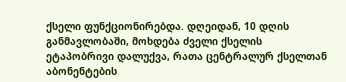ქსელი ფუნქციონირებდა. დღეიდან, 10 დღის განმავლობაში, მოხდება ძველი ქსელის ეტაპობრივი დალუქვა, რათა ცენტრალურ ქსელთან აბონენტების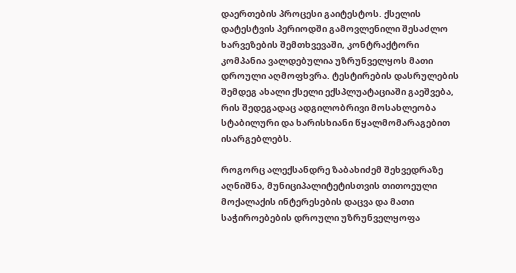დაერთების პროცესი გაიტესტოს. ქსელის დატესტვის პერიოდში გამოვლენილი შესაძლო ხარვეზების შემთხვევაში, კონტრაქტორი კომპანია ვალდებულია უზრუნველყოს მათი დროული აღმოფხვრა. ტესტირების დასრულების შემდეგ ახალი ქსელი ექსპლუატაციაში გაეშვება, რის შედეგადაც ადგილობრივი მოსახლეობა სტაბილური და ხარისხიანი წყალმომარაგებით ისარგებლებს.

როგორც ალექსანდრე ზაბახიძემ შეხვედრაზე აღნიშნა, მუნიციპალიტეტისთვის თითოეული მოქალაქის ინტერესების დაცვა და მათი საჭიროებების დროული უზრუნველყოფა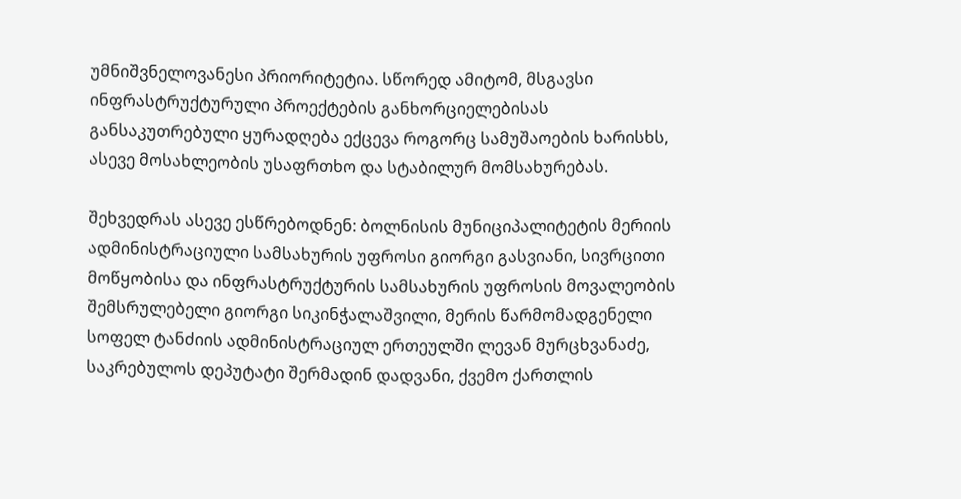უმნიშვნელოვანესი პრიორიტეტია. სწორედ ამიტომ, მსგავსი ინფრასტრუქტურული პროექტების განხორციელებისას განსაკუთრებული ყურადღება ექცევა როგორც სამუშაოების ხარისხს, ასევე მოსახლეობის უსაფრთხო და სტაბილურ მომსახურებას.

შეხვედრას ასევე ესწრებოდნენ: ბოლნისის მუნიციპალიტეტის მერიის ადმინისტრაციული სამსახურის უფროსი გიორგი გასვიანი, სივრცითი მოწყობისა და ინფრასტრუქტურის სამსახურის უფროსის მოვალეობის შემსრულებელი გიორგი სიკინჭალაშვილი, მერის წარმომადგენელი სოფელ ტანძიის ადმინისტრაციულ ერთეულში ლევან მურცხვანაძე, საკრებულოს დეპუტატი შერმადინ დადვანი, ქვემო ქართლის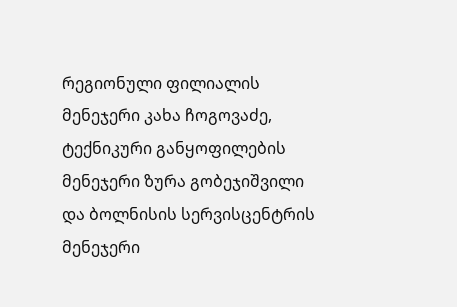რეგიონული ფილიალის მენეჯერი კახა ჩოგოვაძე, ტექნიკური განყოფილების მენეჯერი ზურა გობეჯიშვილი და ბოლნისის სერვისცენტრის მენეჯერი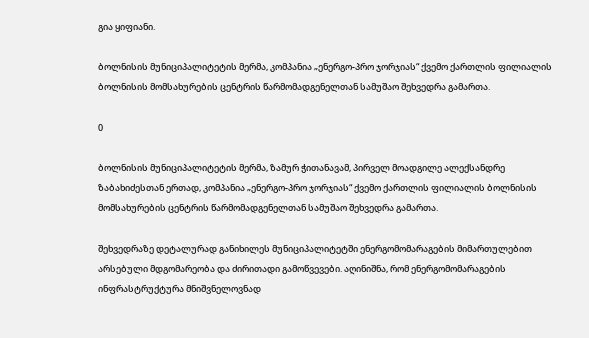გია ყიფიანი.

ბოლნისის მუნიციპალიტეტის მერმა, კომპანია „ენერგო-პრო ჯორჯიას“ ქვემო ქართლის ფილიალის ბოლნისის მომსახურების ცენტრის წარმომადგენელთან სამუშაო შეხვედრა გამართა.

0

ბოლნისის მუნიციპალიტეტის მერმა, ზამურ ჭითანავამ, პირველ მოადგილე ალექსანდრე ზაბახიძესთან ერთად, კომპანია „ენერგო-პრო ჯორჯიას“ ქვემო ქართლის ფილიალის ბოლნისის მომსახურების ცენტრის წარმომადგენელთან სამუშაო შეხვედრა გამართა.

შეხვედრაზე დეტალურად განიხილეს მუნიციპალიტეტში ენერგომომარაგების მიმართულებით არსებული მდგომარეობა და ძირითადი გამოწვევები. აღინიშნა, რომ ენერგომომარაგების ინფრასტრუქტურა მნიშვნელოვნად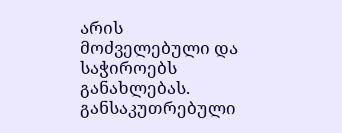არის მოძველებული და საჭიროებს განახლებას. განსაკუთრებული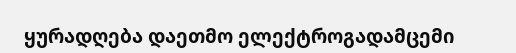ყურადღება დაეთმო ელექტროგადამცემი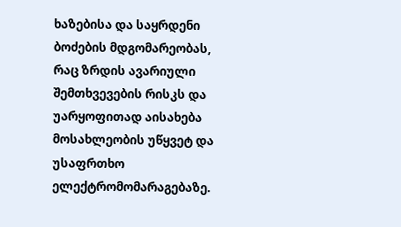ხაზებისა და საყრდენი ბოძების მდგომარეობას, რაც ზრდის ავარიული შემთხვევების რისკს და უარყოფითად აისახება მოსახლეობის უწყვეტ და უსაფრთხო ელექტრომომარაგებაზე.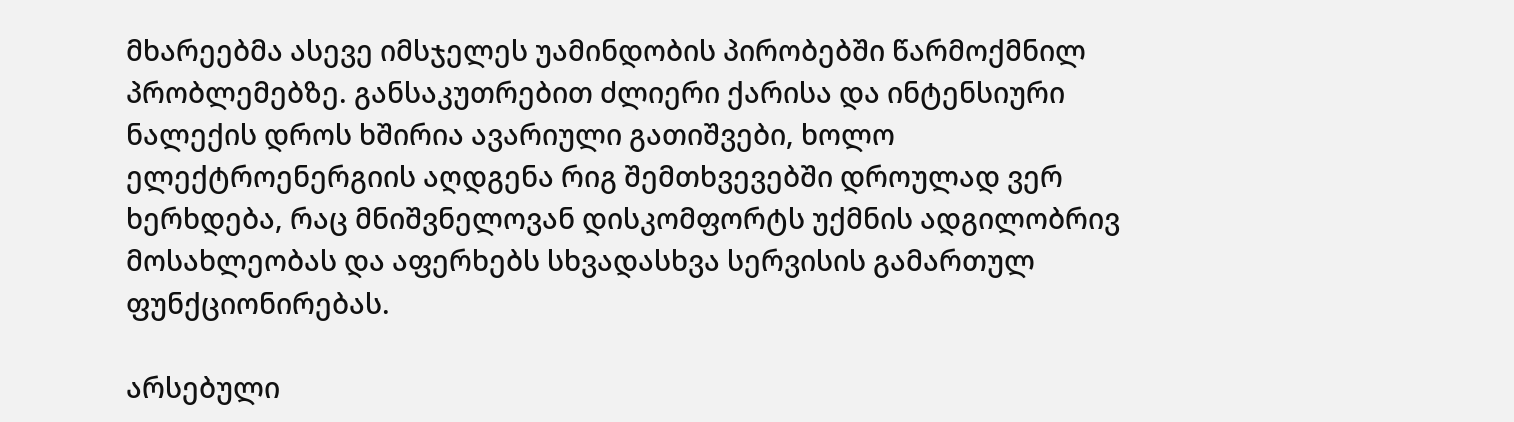მხარეებმა ასევე იმსჯელეს უამინდობის პირობებში წარმოქმნილ პრობლემებზე. განსაკუთრებით ძლიერი ქარისა და ინტენსიური ნალექის დროს ხშირია ავარიული გათიშვები, ხოლო ელექტროენერგიის აღდგენა რიგ შემთხვევებში დროულად ვერ ხერხდება, რაც მნიშვნელოვან დისკომფორტს უქმნის ადგილობრივ მოსახლეობას და აფერხებს სხვადასხვა სერვისის გამართულ ფუნქციონირებას.

არსებული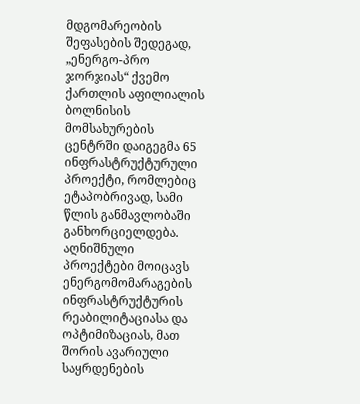მდგომარეობის შეფასების შედეგად, „ენერგო-პრო ჯორჯიას“ ქვემო ქართლის აფილიალის ბოლნისის მომსახურების ცენტრში დაიგეგმა 65 ინფრასტრუქტურული პროექტი, რომლებიც ეტაპობრივად, სამი წლის განმავლობაში განხორციელდება. აღნიშნული პროექტები მოიცავს ენერგომომარაგების ინფრასტრუქტურის რეაბილიტაციასა და ოპტიმიზაციას, მათ შორის ავარიული საყრდენების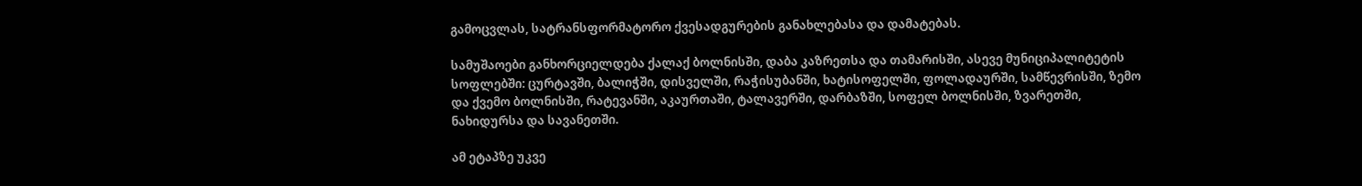გამოცვლას, სატრანსფორმატორო ქვესადგურების განახლებასა და დამატებას.

სამუშაოები განხორციელდება ქალაქ ბოლნისში, დაბა კაზრეთსა და თამარისში, ასევე მუნიციპალიტეტის სოფლებში: ცურტავში, ბალიჭში, დისველში, რაჭისუბანში, ხატისოფელში, ფოლადაურში, სამწევრისში, ზემო და ქვემო ბოლნისში, რატევანში, აკაურთაში, ტალავერში, დარბაზში, სოფელ ბოლნისში, ზვარეთში, ნახიდურსა და სავანეთში.

ამ ეტაპზე უკვე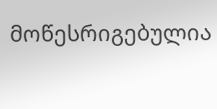მოწესრიგებულია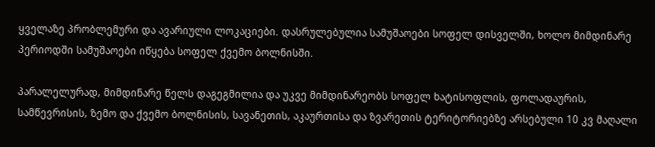ყველაზე პრობლემური და ავარიული ლოკაციები. დასრულებულია სამუშაოები სოფელ დისველში, ხოლო მიმდინარე პერიოდში სამუშაოები იწყება სოფელ ქვემო ბოლნისში.

პარალელურად, მიმდინარე წელს დაგეგმილია და უკვე მიმდინარეობს სოფელ ხატისოფლის, ფოლადაურის, სამწევრისის, ზემო და ქვემო ბოლნისის, სავანეთის, აკაურთისა და ზვარეთის ტერიტორიებზე არსებული 10 კვ მაღალი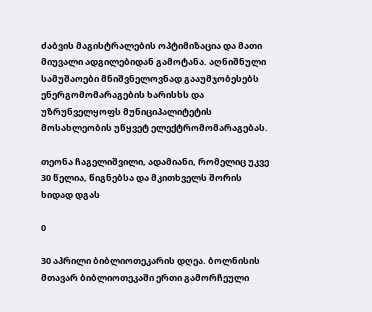ძაბვის მაგისტრალების ოპტიმიზაცია და მათი მიუვალი ადგილებიდან გამოტანა. აღნიშნული სამუშაოები მნიშვნელოვნად გააუმჯობესებს ენერგომომარაგების ხარისხს და უზრუნველყოფს მუნიციპალიტეტის მოსახლეობის უწყვეტ ელექტრომომარაგებას.

თეონა ჩაგელიშვილი, ადამიანი, რომელიც უკვე 30 წელია, წიგნებსა და მკითხველს შორის ხიდად დგას

0

30 აპრილი ბიბლიოთეკარის დღეა. ბოლნისის მთავარ ბიბლიოთეკაში ერთი გამორჩეული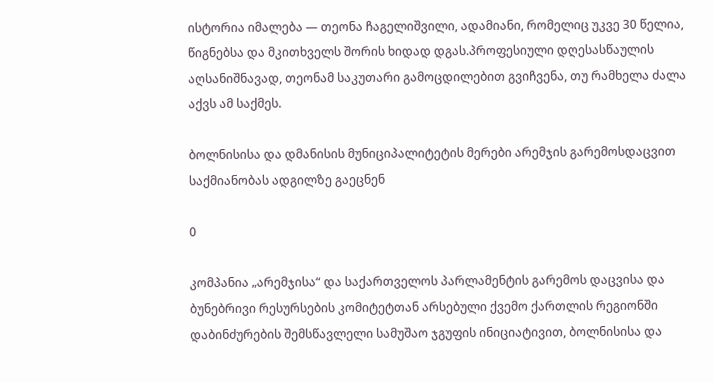ისტორია იმალება — თეონა ჩაგელიშვილი, ადამიანი, რომელიც უკვე 30 წელია, წიგნებსა და მკითხველს შორის ხიდად დგას.პროფესიული დღესასწაულის აღსანიშნავად, თეონამ საკუთარი გამოცდილებით გვიჩვენა, თუ რამხელა ძალა აქვს ამ საქმეს.

ბოლნისისა და დმანისის მუნიციპალიტეტის მერები არემჯის გარემოსდაცვით საქმიანობას ადგილზე გაეცნენ

0

კომპანია „არემჯისა“ და საქართველოს პარლამენტის გარემოს დაცვისა და ბუნებრივი რესურსების კომიტეტთან არსებული ქვემო ქართლის რეგიონში დაბინძურების შემსწავლელი სამუშაო ჯგუფის ინიციატივით, ბოლნისისა და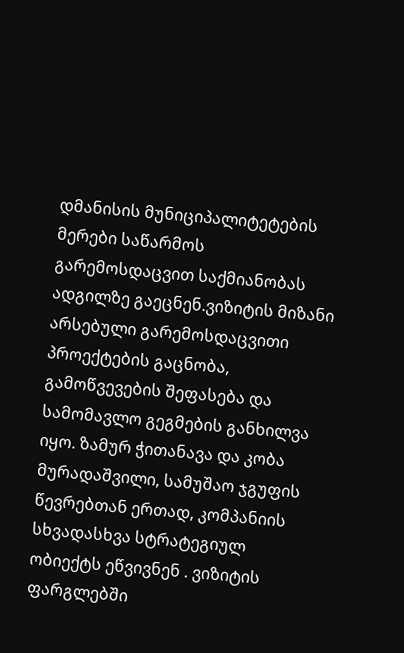დმანისის მუნიციპალიტეტების მერები საწარმოს გარემოსდაცვით საქმიანობას ადგილზე გაეცნენ.ვიზიტის მიზანი არსებული გარემოსდაცვითი პროექტების გაცნობა, გამოწვევების შეფასება და სამომავლო გეგმების განხილვა იყო. ზამურ ჭითანავა და კობა მურადაშვილი, სამუშაო ჯგუფის წევრებთან ერთად, კომპანიის სხვადასხვა სტრატეგიულ ობიექტს ეწვივნენ . ვიზიტის ფარგლებში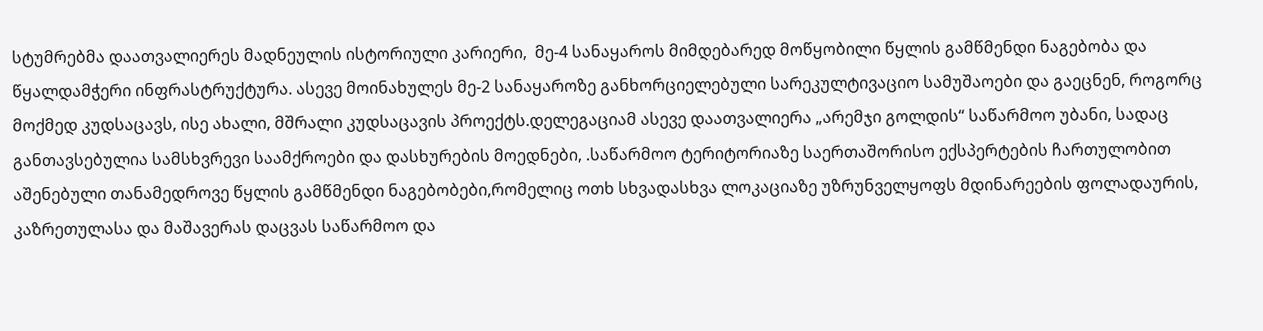სტუმრებმა დაათვალიერეს მადნეულის ისტორიული კარიერი,  მე-4 სანაყაროს მიმდებარედ მოწყობილი წყლის გამწმენდი ნაგებობა და წყალდამჭერი ინფრასტრუქტურა. ასევე მოინახულეს მე-2 სანაყაროზე განხორციელებული სარეკულტივაციო სამუშაოები და გაეცნენ, როგორც მოქმედ კუდსაცავს, ისე ახალი, მშრალი კუდსაცავის პროექტს.დელეგაციამ ასევე დაათვალიერა „არემჯი გოლდის“ საწარმოო უბანი, სადაც განთავსებულია სამსხვრევი საამქროები და დასხურების მოედნები, .საწარმოო ტერიტორიაზე საერთაშორისო ექსპერტების ჩართულობით აშენებული თანამედროვე წყლის გამწმენდი ნაგებობები,რომელიც ოთხ სხვადასხვა ლოკაციაზე უზრუნველყოფს მდინარეების ფოლადაურის, კაზრეთულასა და მაშავერას დაცვას საწარმოო და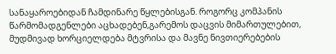სანაყაროებიდან ჩამდინარე წყლებისგან. როგორც კომპანის წარმომადგენლები აცხადებენ,გარემოს დაცვის მიმართულებით, მუდმივად ხორციელდება მტვრისა და მავნე ნივთიერებების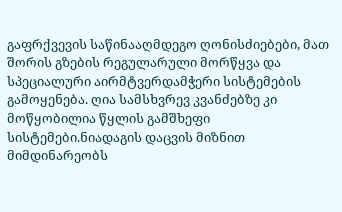გაფრქვევის საწინააღმდეგო ღონისძიებები, მათ შორის გზების რეგულარული მორწყვა და სპეციალური აირმტვერდამჭერი სისტემების გამოყენება. ღია სამსხვრევ კვანძებზე კი მოწყობილია წყლის გამშხეფი სისტემები.ნიადაგის დაცვის მიზნით მიმდინარეობს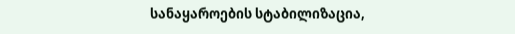სანაყაროების სტაბილიზაცია,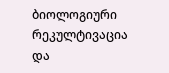ბიოლოგიური რეკულტივაცია და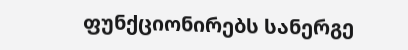ფუნქციონირებს სანერგე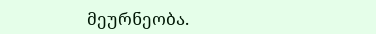მეურნეობა.